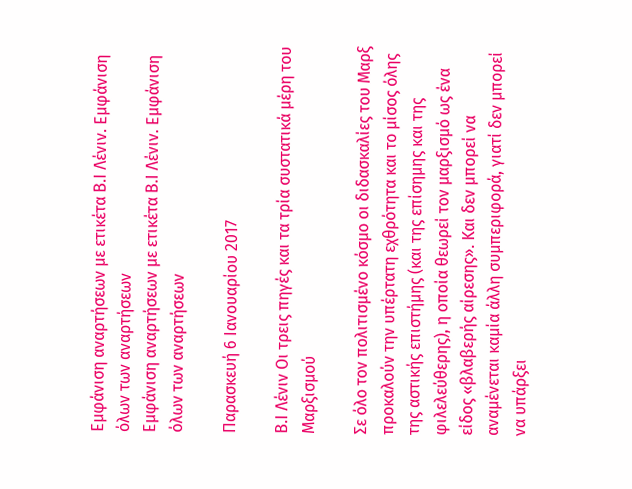Εμφάνιση αναρτήσεων με ετικέτα Β.Ι Λένιν. Εμφάνιση όλων των αναρτήσεων
Εμφάνιση αναρτήσεων με ετικέτα Β.Ι Λένιν. Εμφάνιση όλων των αναρτήσεων

Παρασκευή 6 Ιανουαρίου 2017

Β.Ι Λένιν Οι τρεις πηγές και τα τρία συστατικά μέρη του Μαρξισμού

Σε όλο τον πολιτισμένο κόσμο οι διδασκαλίες του Μαρξ προκαλoύν την υπέρτατη εχθρότητα και το μίσος όλης της αστικής επιστήμης (και της επίσημης και της φιλελεύθερης), η οποία θεωρεί τον μαρξισμό ως ένα είδος «βλαβερής αίρεσης». Και δεν μπορεί να αναμένεται καμία άλλη συμπεριφορά, γιατί δεν μπορεί να υπάρξει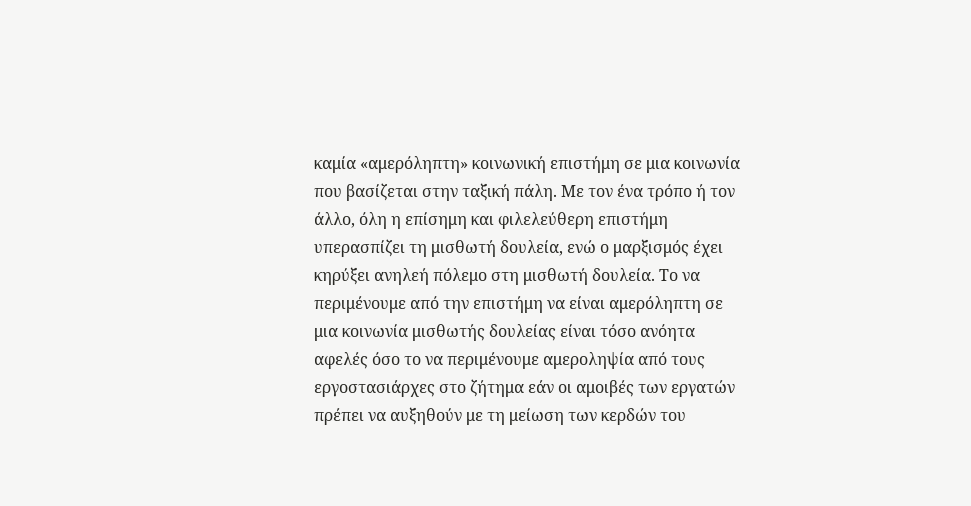καμία «αμερόληπτη» κοινωνική επιστήμη σε μια κοινωνία που βασίζεται στην ταξική πάλη. Με τον ένα τρόπο ή τον άλλο, όλη η επίσημη και φιλελεύθερη επιστήμη υπερασπίζει τη μισθωτή δουλεία, ενώ ο μαρξισμός έχει κηρύξει ανηλεή πόλεμο στη μισθωτή δουλεία. Το να περιμένουμε από την επιστήμη να είναι αμερόληπτη σε μια κοινωνία μισθωτής δουλείας είναι τόσο ανόητα αφελές όσο το να περιμένουμε αμεροληψία από τους εργοστασιάρχες στο ζήτημα εάν οι αμοιβές των εργατών πρέπει να αυξηθούν με τη μείωση των κερδών του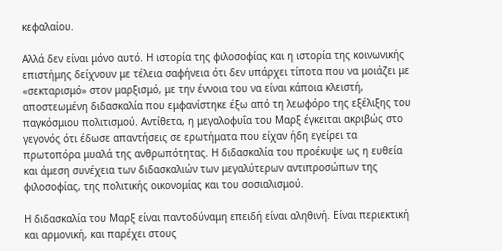κεφαλαίου.

Αλλά δεν είναι μόνο αυτό. Η ιστορία της φιλοσοφίας και η ιστορία της κοινωνικής επιστήμης δείχνουν με τέλεια σαφήνεια ότι δεν υπάρχει τίποτα που να μοιάζει με «σεκταρισμό» στον μαρξισμό, με την έννοια του να είναι κάποια κλειστή, αποστεωμένη διδασκαλία που εμφανίστηκε έξω από τη λεωφόρο της εξέλιξης του παγκόσμιου πολιτισμού. Αντίθετα, η μεγαλοφυΐα του Μαρξ έγκειται ακριβώς στο γεγονός ότι έδωσε απαντήσεις σε ερωτήματα που είχαν ήδη εγείρει τα πρωτοπόρα μυαλά της ανθρωπότητας. Η διδασκαλία του προέκυψε ως η ευθεία και άμεση συνέχεια των διδασκαλιών των μεγαλύτερων αντιπροσώπων της φιλοσοφίας, της πολιτικής οικονομίας και του σοσιαλισμού.

Η διδασκαλία του Μαρξ είναι παντοδύναμη επειδή είναι αληθινή. Είναι περιεκτική και αρμονική, και παρέχει στους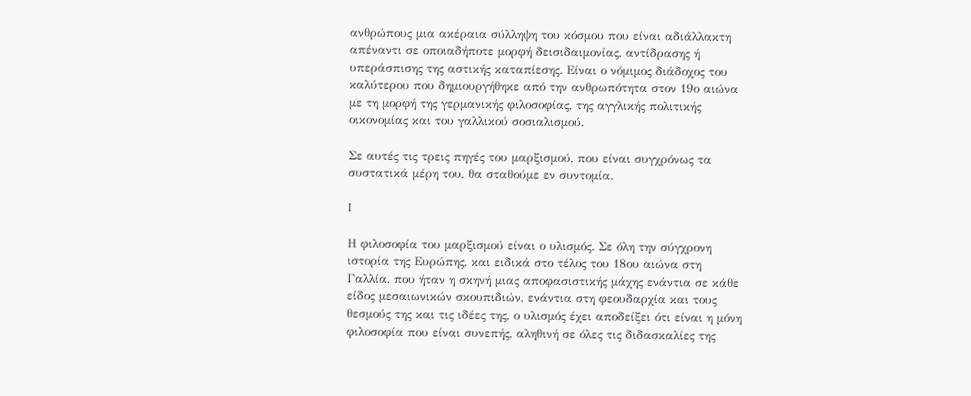ανθρώπους μια ακέραια σύλληψη του κόσμου που είναι αδιάλλακτη απέναντι σε οποιαδήποτε μορφή δεισιδαιμονίας, αντίδρασης ή υπεράσπισης της αστικής καταπίεσης. Είναι ο νόμιμος διάδοχος του καλύτερου που δημιουργήθηκε από την ανθρωπότητα στον 19ο αιώνα με τη μορφή της γερμανικής φιλοσοφίας, της αγγλικής πολιτικής οικονομίας και του γαλλικού σοσιαλισμού.

Σε αυτές τις τρεις πηγές του μαρξισμού, που είναι συγχρόνως τα συστατικά μέρη του, θα σταθούμε εν συντομία.

I

Η φιλοσοφία του μαρξισμού είναι ο υλισμός. Σε όλη την σύγχρονη ιστορία της Ευρώπης, και ειδικά στο τέλος του 18ου αιώνα στη Γαλλία, που ήταν η σκηνή μιας αποφασιστικής μάχης ενάντια σε κάθε είδος μεσαιωνικών σκουπιδιών, ενάντια στη φεουδαρχία και τους θεσμούς της και τις ιδέες της, ο υλισμός έχει αποδείξει ότι είναι η μόνη φιλοσοφία που είναι συνεπής, αληθινή σε όλες τις διδασκαλίες της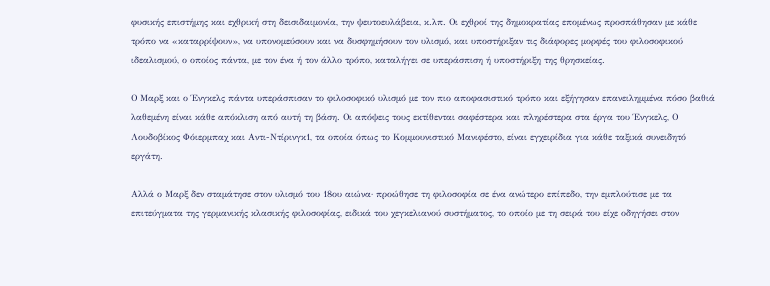φυσικής επιστήμης και εχθρική στη δεισιδαιμονία, την ψευτοευλάβεια, κ.λπ. Οι εχθροί της δημοκρατίας επομένως προσπάθησαν με κάθε τρόπο να «καταρρίψουν», να υπονομεύσουν και να δυσφημήσουν τον υλισμό, και υποστήριξαν τις διάφορες μορφές του φιλοσοφικού ιδεαλισμού, ο οποίος πάντα, με τον ένα ή τον άλλο τρόπο, καταλήγει σε υπεράσπιση ή υποστήριξη της θρησκείας.

Ο Mαρξ και ο Ένγκελς πάντα υπεράσπισαν το φιλοσοφικό υλισμό με τον πιο αποφασιστικό τρόπο και εξήγησαν επανειλημμένα πόσο βαθιά λαθεμένη είναι κάθε απόκλιση από αυτή τη βάση. Οι απόψεις τους εκτίθενται σαφέστερα και πληρέστερα στα έργα του Ένγκελς, Ο Λουδοβίκος Φόιερμπαχ και Αντι-Ντίρινγκ1, τα οποία όπως το Κομμουνιστικό Μανιφέστο, είναι εγχειρίδια για κάθε ταξικά συνειδητό εργάτη.

Αλλά ο Mαρξ δεν σταμάτησε στον υλισμό του 18ου αιώνα· προώθησε τη φιλοσοφία σε ένα ανώτερο επίπεδο, την εμπλούτισε με τα επιτεύγματα της γερμανικής κλασικής φιλοσοφίας, ειδικά του χεγκελιανού συστήματος, το οποίο με τη σειρά του είχε οδηγήσει στον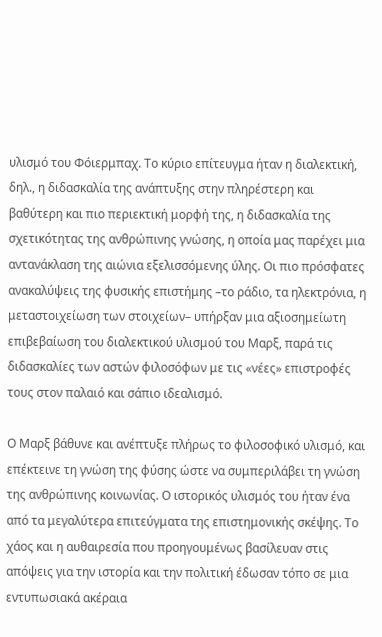υλισμό του Φόιερμπαχ. Το κύριο επίτευγμα ήταν η διαλεκτική, δηλ., η διδασκαλία της ανάπτυξης στην πληρέστερη και βαθύτερη και πιο περιεκτική μορφή της, η διδασκαλία της σχετικότητας της ανθρώπινης γνώσης, η οποία μας παρέχει μια αντανάκλαση της αιώνια εξελισσόμενης ύλης. Οι πιο πρόσφατες ανακαλύψεις της φυσικής επιστήμης –το ράδιο, τα ηλεκτρόνια, η μεταστοιχείωση των στοιχείων– υπήρξαν μια αξιοσημείωτη επιβεβαίωση του διαλεκτικού υλισμού του Mαρξ, παρά τις διδασκαλίες των αστών φιλοσόφων με τις «νέες» επιστροφές τους στον παλαιό και σάπιο ιδεαλισμό.

Ο Μαρξ βάθυνε και ανέπτυξε πλήρως το φιλοσοφικό υλισμό, και επέκτεινε τη γνώση της φύσης ώστε να συμπεριλάβει τη γνώση της ανθρώπινης κοινωνίας. Ο ιστορικός υλισμός του ήταν ένα από τα μεγαλύτερα επιτεύγματα της επιστημονικής σκέψης. Το χάος και η αυθαιρεσία που προηγουμένως βασίλευαν στις απόψεις για την ιστορία και την πολιτική έδωσαν τόπο σε μια εντυπωσιακά ακέραια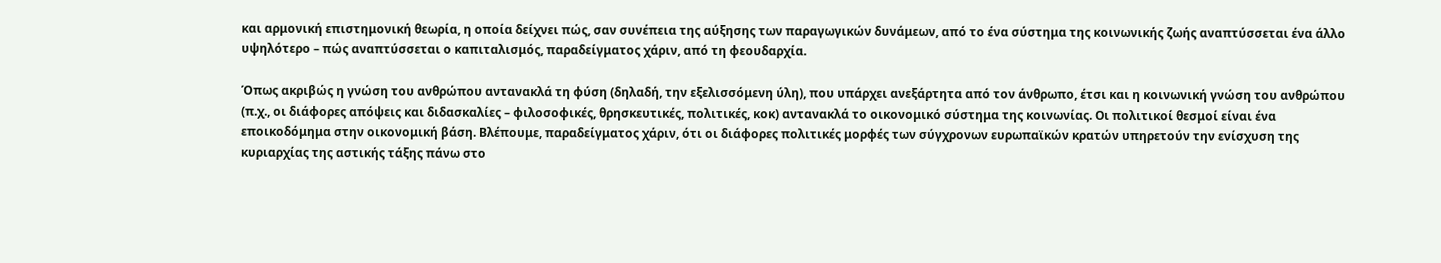και αρμονική επιστημονική θεωρία, η οποία δείχνει πώς, σαν συνέπεια της αύξησης των παραγωγικών δυνάμεων, από το ένα σύστημα της κοινωνικής ζωής αναπτύσσεται ένα άλλο υψηλότερο – πώς αναπτύσσεται ο καπιταλισμός, παραδείγματος χάριν, από τη φεουδαρχία.

Όπως ακριβώς η γνώση του ανθρώπου αντανακλά τη φύση (δηλαδή, την εξελισσόμενη ύλη), που υπάρχει ανεξάρτητα από τον άνθρωπο, έτσι και η κοινωνική γνώση του ανθρώπου (π.χ., οι διάφορες απόψεις και διδασκαλίες – φιλοσοφικές, θρησκευτικές, πολιτικές, κοκ) αντανακλά το οικονομικό σύστημα της κοινωνίας. Οι πολιτικοί θεσμοί είναι ένα εποικοδόμημα στην οικονομική βάση. Βλέπουμε, παραδείγματος χάριν, ότι οι διάφορες πολιτικές μορφές των σύγχρονων ευρωπαϊκών κρατών υπηρετούν την ενίσχυση της κυριαρχίας της αστικής τάξης πάνω στο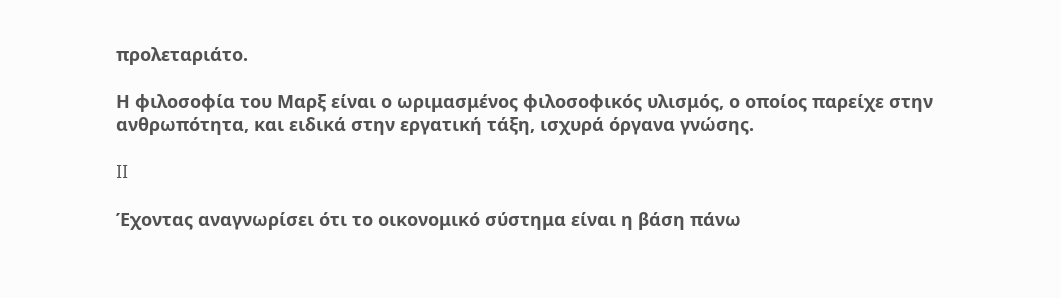προλεταριάτο.

Η φιλοσοφία του Mαρξ είναι ο ωριμασμένος φιλοσοφικός υλισμός, ο οποίος παρείχε στην ανθρωπότητα, και ειδικά στην εργατική τάξη, ισχυρά όργανα γνώσης.

II

Έχοντας αναγνωρίσει ότι το οικονομικό σύστημα είναι η βάση πάνω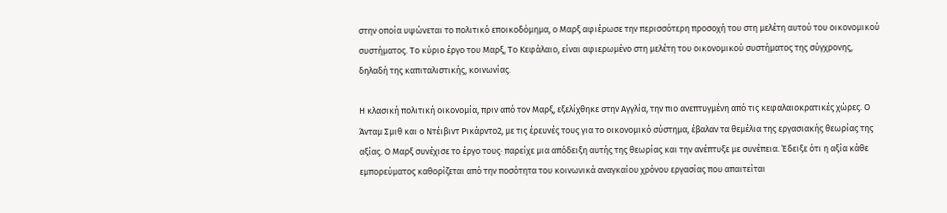στην οποία υψώνεται το πολιτικό εποικοδόμημα, ο Μαρξ αφιέρωσε την περισσότερη προσοχή του στη μελέτη αυτού του οικονομικού συστήματος. Το κύριο έργο του Μαρξ, Το Κεφάλαιο, είναι αφιερωμένο στη μελέτη του οικονομικού συστήματος της σύγχρονης, δηλαδή της καπιταλιστικής, κοινωνίας.

Η κλασική πολιτική οικονομία, πριν από τον Μαρξ, εξελίχθηκε στην Αγγλία, την πιο ανεπτυγμένη από τις κεφαλαιοκρατικές χώρες. Ο Άνταμ Σμιθ και ο Ντέιβιντ Ρικάρντο2, με τις έρευνές τους για το οικονομικό σύστημα, έβαλαν τα θεμέλια της εργασιακής θεωρίας της αξίας. Ο Μαρξ συνέχισε το έργο τους· παρείχε μια απόδειξη αυτής της θεωρίας και την ανέπτυξε με συνέπεια. Έδειξε ότι η αξία κάθε εμπορεύματος καθορίζεται από την ποσότητα του κοινωνικά αναγκαίου χρόνου εργασίας που απαιτείται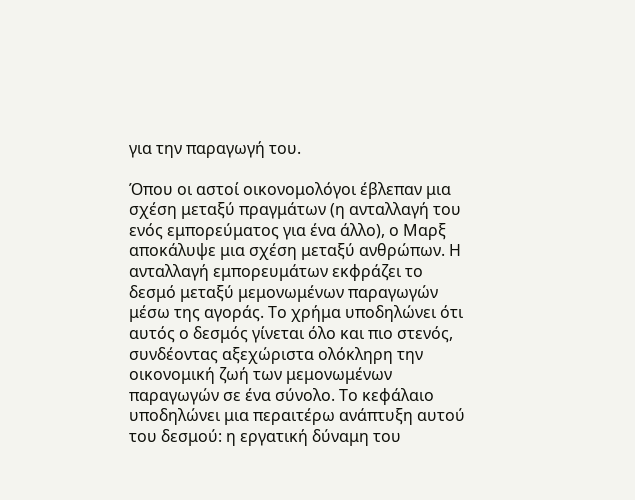για την παραγωγή του.

Όπου οι αστοί οικονομολόγοι έβλεπαν μια σχέση μεταξύ πραγμάτων (η ανταλλαγή του ενός εμπορεύματος για ένα άλλο), ο Μαρξ αποκάλυψε μια σχέση μεταξύ ανθρώπων. Η ανταλλαγή εμπορευμάτων εκφράζει το δεσμό μεταξύ μεμονωμένων παραγωγών μέσω της αγοράς. Το χρήμα υποδηλώνει ότι αυτός ο δεσμός γίνεται όλο και πιο στενός, συνδέοντας αξεχώριστα ολόκληρη την οικονομική ζωή των μεμονωμένων παραγωγών σε ένα σύνολο. Το κεφάλαιο υποδηλώνει μια περαιτέρω ανάπτυξη αυτού του δεσμού: η εργατική δύναμη του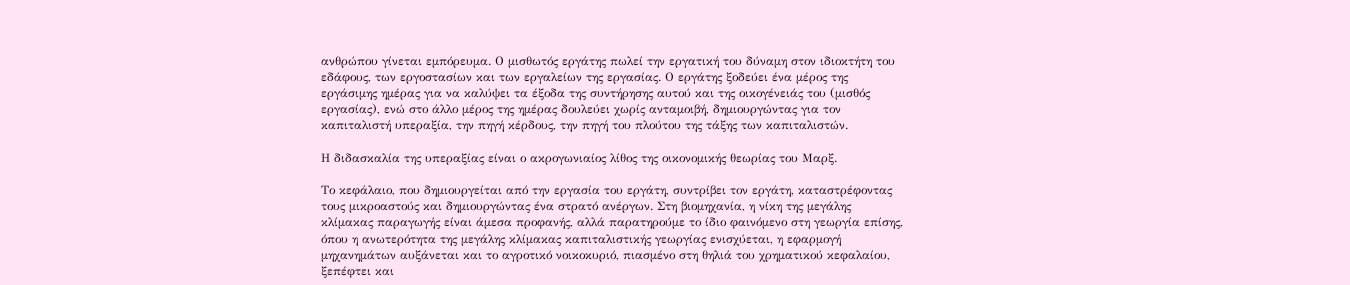ανθρώπου γίνεται εμπόρευμα. Ο μισθωτός εργάτης πωλεί την εργατική του δύναμη στον ιδιοκτήτη του εδάφους, των εργοστασίων και των εργαλείων της εργασίας. Ο εργάτης ξοδεύει ένα μέρος της εργάσιμης ημέρας για να καλύψει τα έξοδα της συντήρησης αυτού και της οικογένειάς του (μισθός εργασίας), ενώ στο άλλο μέρος της ημέρας δουλεύει χωρίς ανταμοιβή, δημιουργώντας για τον καπιταλιστή υπεραξία, την πηγή κέρδους, την πηγή του πλούτου της τάξης των καπιταλιστών.

Η διδασκαλία της υπεραξίας είναι ο ακρογωνιαίος λίθος της οικονομικής θεωρίας του Μαρξ.

Το κεφάλαιο, που δημιουργείται από την εργασία του εργάτη, συντρίβει τον εργάτη, καταστρέφοντας τους μικροαστούς και δημιουργώντας ένα στρατό ανέργων. Στη βιομηχανία, η νίκη της μεγάλης κλίμακας παραγωγής είναι άμεσα προφανής, αλλά παρατηρούμε το ίδιο φαινόμενο στη γεωργία επίσης, όπου η ανωτερότητα της μεγάλης κλίμακας καπιταλιστικής γεωργίας ενισχύεται, η εφαρμογή μηχανημάτων αυξάνεται και το αγροτικό νοικοκυριό, πιασμένο στη θηλιά του χρηματικού κεφαλαίου, ξεπέφτει και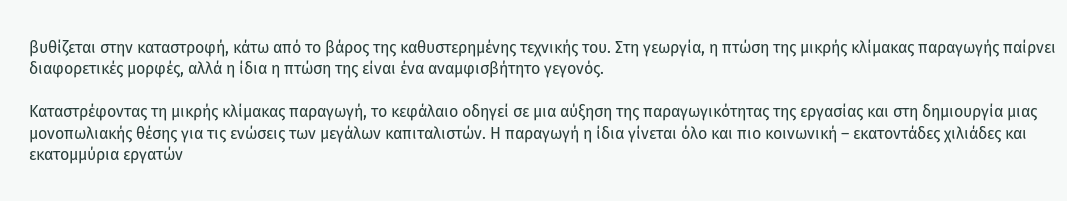βυθίζεται στην καταστροφή, κάτω από το βάρος της καθυστερημένης τεχνικής του. Στη γεωργία, η πτώση της μικρής κλίμακας παραγωγής παίρνει διαφορετικές μορφές, αλλά η ίδια η πτώση της είναι ένα αναμφισβήτητο γεγονός.

Καταστρέφοντας τη μικρής κλίμακας παραγωγή, το κεφάλαιο οδηγεί σε μια αύξηση της παραγωγικότητας της εργασίας και στη δημιουργία μιας μονοπωλιακής θέσης για τις ενώσεις των μεγάλων καπιταλιστών. Η παραγωγή η ίδια γίνεται όλο και πιο κοινωνική – εκατοντάδες χιλιάδες και εκατομμύρια εργατών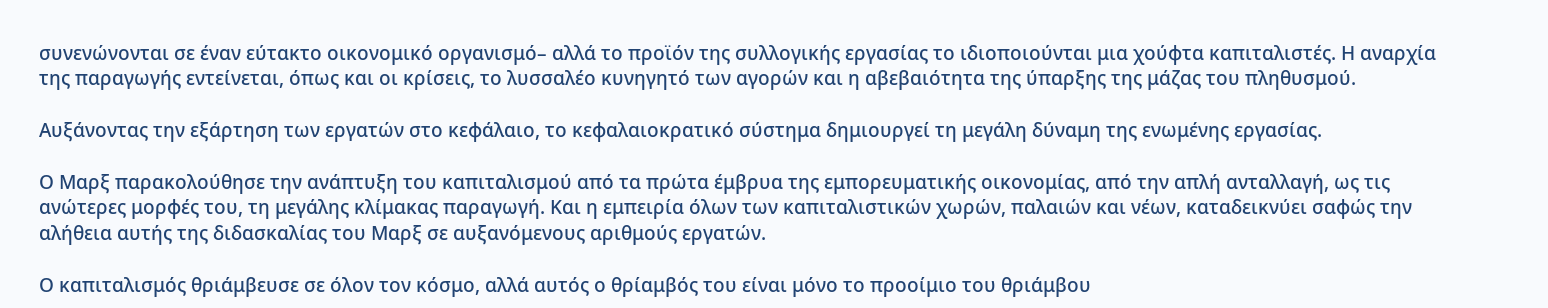συνενώνονται σε έναν εύτακτο οικονομικό οργανισμό– αλλά το προϊόν της συλλογικής εργασίας το ιδιοποιούνται μια χούφτα καπιταλιστές. Η αναρχία της παραγωγής εντείνεται, όπως και οι κρίσεις, το λυσσαλέο κυνηγητό των αγορών και η αβεβαιότητα της ύπαρξης της μάζας του πληθυσμού.

Αυξάνοντας την εξάρτηση των εργατών στο κεφάλαιο, το κεφαλαιοκρατικό σύστημα δημιουργεί τη μεγάλη δύναμη της ενωμένης εργασίας.

Ο Μαρξ παρακολούθησε την ανάπτυξη του καπιταλισμού από τα πρώτα έμβρυα της εμπορευματικής οικονομίας, από την απλή ανταλλαγή, ως τις ανώτερες μορφές του, τη μεγάλης κλίμακας παραγωγή. Και η εμπειρία όλων των καπιταλιστικών χωρών, παλαιών και νέων, καταδεικνύει σαφώς την αλήθεια αυτής της διδασκαλίας του Μαρξ σε αυξανόμενους αριθμούς εργατών.

Ο καπιταλισμός θριάμβευσε σε όλον τον κόσμο, αλλά αυτός ο θρίαμβός του είναι μόνο το προοίμιο του θριάμβου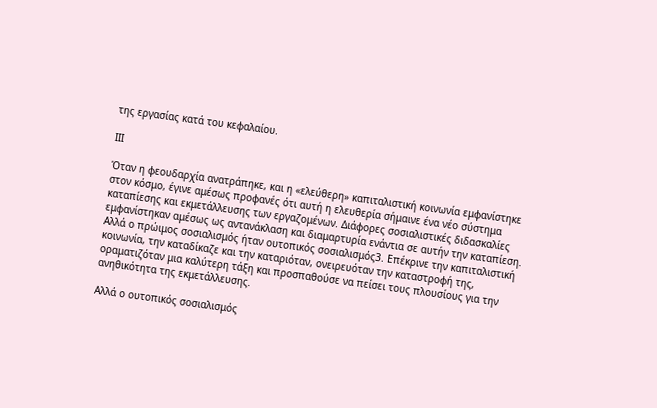της εργασίας κατά του κεφαλαίου.

III

Όταν η φεουδαρχία ανατράπηκε, και η «ελεύθερη» καπιταλιστική κοινωνία εμφανίστηκε στον κόσμο, έγινε αμέσως προφανές ότι αυτή η ελευθερία σήμαινε ένα νέο σύστημα καταπίεσης και εκμετάλλευσης των εργαζομένων. Διάφορες σοσιαλιστικές διδασκαλίες εμφανίστηκαν αμέσως ως αντανάκλαση και διαμαρτυρία ενάντια σε αυτήν την καταπίεση. Αλλά ο πρώιμος σοσιαλισμός ήταν ουτοπικός σοσιαλισμός3. Επέκρινε την καπιταλιστική κοινωνία, την καταδίκαζε και την καταριόταν, ονειρευόταν την καταστροφή της, οραματιζόταν μια καλύτερη τάξη και προσπαθούσε να πείσει τους πλουσίους για την ανηθικότητα της εκμετάλλευσης.

Αλλά ο ουτοπικός σοσιαλισμός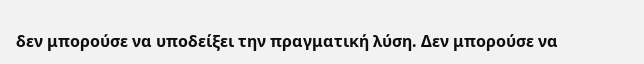δεν μπορούσε να υποδείξει την πραγματική λύση. Δεν μπορούσε να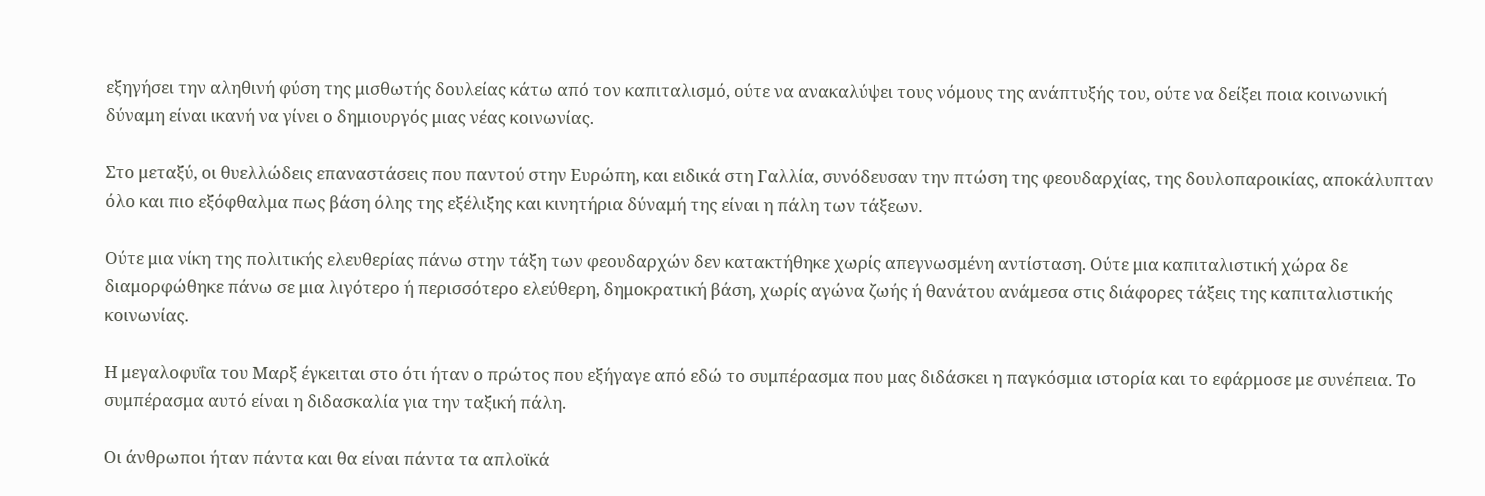εξηγήσει την αληθινή φύση της μισθωτής δουλείας κάτω από τον καπιταλισμό, ούτε να ανακαλύψει τους νόμους της ανάπτυξής του, ούτε να δείξει ποια κοινωνική δύναμη είναι ικανή να γίνει ο δημιουργός μιας νέας κοινωνίας.

Στο μεταξύ, οι θυελλώδεις επαναστάσεις που παντού στην Ευρώπη, και ειδικά στη Γαλλία, συνόδευσαν την πτώση της φεουδαρχίας, της δουλοπαροικίας, αποκάλυπταν όλο και πιο εξόφθαλμα πως βάση όλης της εξέλιξης και κινητήρια δύναμή της είναι η πάλη των τάξεων.

Ούτε μια νίκη της πολιτικής ελευθερίας πάνω στην τάξη των φεουδαρχών δεν κατακτήθηκε χωρίς απεγνωσμένη αντίσταση. Ούτε μια καπιταλιστική χώρα δε διαμορφώθηκε πάνω σε μια λιγότερο ή περισσότερο ελεύθερη, δημοκρατική βάση, χωρίς αγώνα ζωής ή θανάτου ανάμεσα στις διάφορες τάξεις της καπιταλιστικής κοινωνίας.

Η μεγαλοφυΐα του Μαρξ έγκειται στο ότι ήταν ο πρώτος που εξήγαγε από εδώ το συμπέρασμα που μας διδάσκει η παγκόσμια ιστορία και το εφάρμοσε με συνέπεια. Το συμπέρασμα αυτό είναι η διδασκαλία για την ταξική πάλη.

Οι άνθρωποι ήταν πάντα και θα είναι πάντα τα απλοϊκά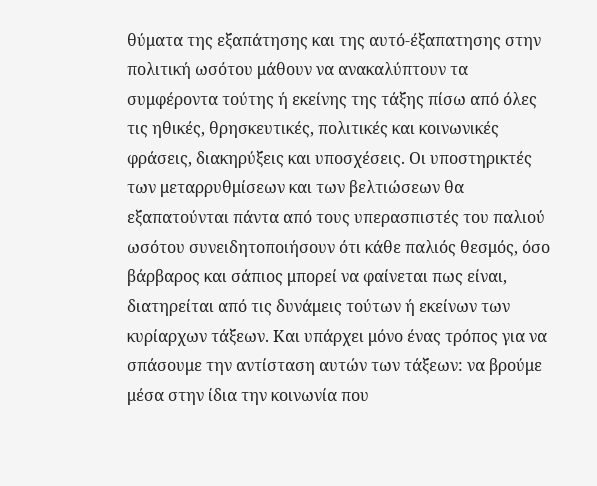θύματα της εξαπάτησης και της αυτό-έξαπατησης στην πολιτική ωσότου μάθουν να ανακαλύπτουν τα συμφέροντα τούτης ή εκείνης της τάξης πίσω από όλες τις ηθικές, θρησκευτικές, πολιτικές και κοινωνικές φράσεις, διακηρύξεις και υποσχέσεις. Οι υποστηρικτές των μεταρρυθμίσεων και των βελτιώσεων θα εξαπατούνται πάντα από τους υπερασπιστές του παλιού ωσότου συνειδητοποιήσουν ότι κάθε παλιός θεσμός, όσο βάρβαρος και σάπιος μπορεί να φαίνεται πως είναι, διατηρείται από τις δυνάμεις τούτων ή εκείνων των κυρίαρχων τάξεων. Και υπάρχει μόνο ένας τρόπος για να σπάσουμε την αντίσταση αυτών των τάξεων: να βρούμε μέσα στην ίδια την κοινωνία που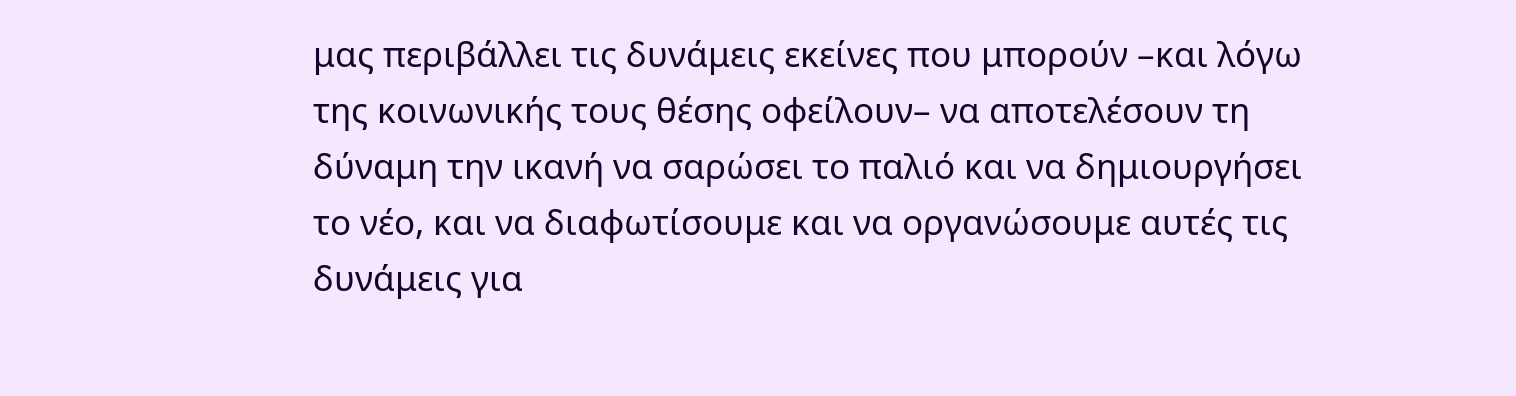μας περιβάλλει τις δυνάμεις εκείνες που μπορούν –και λόγω της κοινωνικής τους θέσης οφείλουν– να αποτελέσουν τη δύναμη την ικανή να σαρώσει το παλιό και να δημιουργήσει το νέο, και να διαφωτίσουμε και να οργανώσουμε αυτές τις δυνάμεις για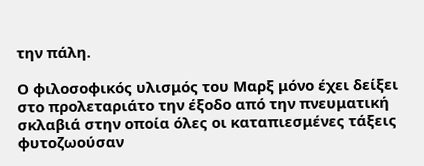την πάλη.

Ο φιλοσοφικός υλισμός του Μαρξ μόνο έχει δείξει στο προλεταριάτο την έξοδο από την πνευματική σκλαβιά στην οποία όλες οι καταπιεσμένες τάξεις φυτοζωούσαν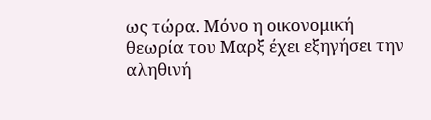ως τώρα. Μόνο η οικονομική θεωρία του Μαρξ έχει εξηγήσει την αληθινή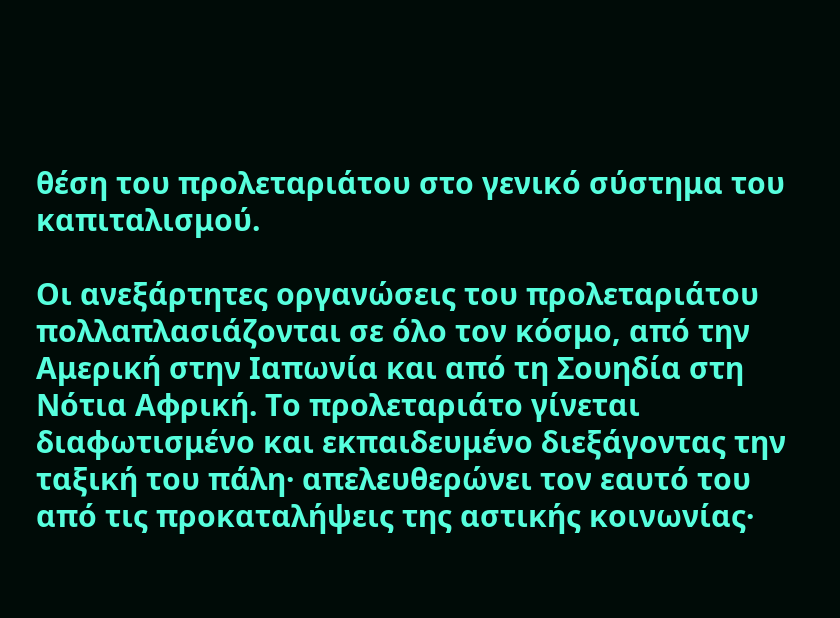θέση του προλεταριάτου στο γενικό σύστημα του καπιταλισμού.

Οι ανεξάρτητες οργανώσεις του προλεταριάτου πολλαπλασιάζονται σε όλο τον κόσμο, από την Αμερική στην Ιαπωνία και από τη Σουηδία στη Νότια Αφρική. Το προλεταριάτο γίνεται διαφωτισμένο και εκπαιδευμένο διεξάγοντας την ταξική του πάλη· απελευθερώνει τον εαυτό του από τις προκαταλήψεις της αστικής κοινωνίας·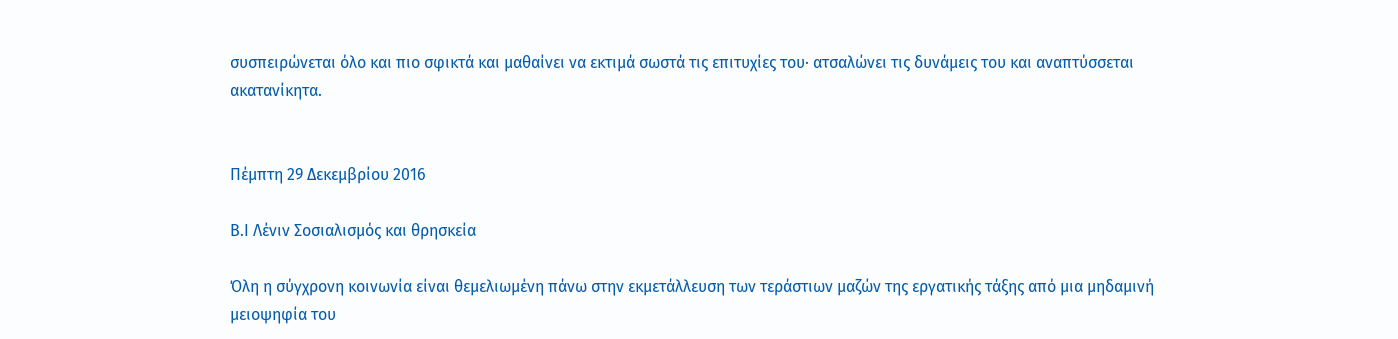συσπειρώνεται όλο και πιο σφικτά και μαθαίνει να εκτιμά σωστά τις επιτυχίες του· ατσαλώνει τις δυνάμεις του και αναπτύσσεται ακατανίκητα.


Πέμπτη 29 Δεκεμβρίου 2016

Β.Ι Λένιν Σοσιαλισμός και θρησκεία

Όλη η σύγχρονη κοινωνία είναι θεμελιωμένη πάνω στην εκμετάλλευση των τεράστιων μαζών της εργατικής τάξης από μια μηδαμινή μειοψηφία του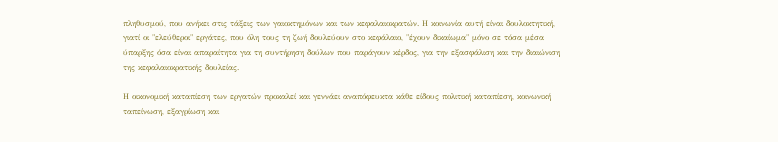πληθυσμού, που ανήκει στις τάξεις των γαιοκτημόνων και των κεφαλαιοκρατών. Η κοινωνία αυτή είναι δουλοκτητική, γιατί οι "ελεύθεροι" εργάτες, που όλη τους τη ζωή δουλεύουν στο κεφάλαιο, "έχουν δικαίωμα" μόνο σε τόσα μέσα ύπαρξης όσα είναι απαραίτητα για τη συντήρηση δούλων που παράγουν κέρδος, για την εξασφάλιση και την διαιώνιση της κεφαλαιοκρατικής δουλείας.

Η οικονομική καταπίεση των εργατών προκαλεί και γεννάει αναπόφευκτα κάθε είδους πολιτική καταπίεση, κοινωνική ταπείνωση, εξαγρίωση και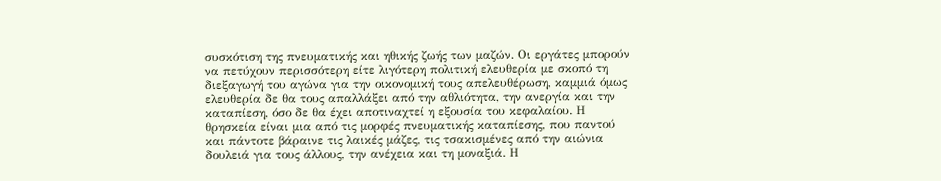συσκότιση της πνευματικής και ηθικής ζωής των μαζών. Οι εργάτες μπορούν να πετύχουν περισσότερη είτε λιγότερη πολιτική ελευθερία με σκοπό τη διεξαγωγή του αγώνα για την οικονομική τους απελευθέρωση, καμμιά όμως ελευθερία δε θα τους απαλλάξει από την αθλιότητα, την ανεργία και την καταπίεση, όσο δε θα έχει αποτιναχτεί η εξουσία του κεφαλαίου. Η θρησκεία είναι μια από τις μορφές πνευματικής καταπίεσης, που παντού και πάντοτε βάραινε τις λαικές μάζες, τις τσακισμένες από την αιώνια δουλειά για τους άλλους, την ανέχεια και τη μοναξιά. Η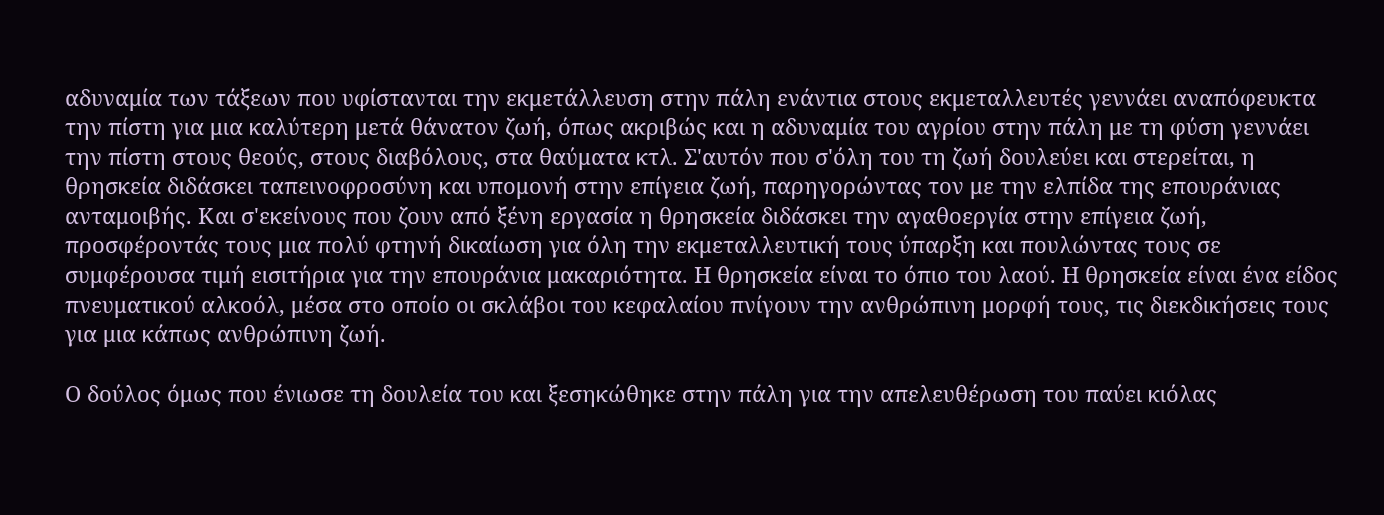αδυναμία των τάξεων που υφίστανται την εκμετάλλευση στην πάλη ενάντια στους εκμεταλλευτές γεννάει αναπόφευκτα την πίστη για μια καλύτερη μετά θάνατον ζωή, όπως ακριβώς και η αδυναμία του αγρίου στην πάλη με τη φύση γεννάει την πίστη στους θεούς, στους διαβόλους, στα θαύματα κτλ. Σ'αυτόν που σ'όλη του τη ζωή δουλεύει και στερείται, η θρησκεία διδάσκει ταπεινοφροσύνη και υπομονή στην επίγεια ζωή, παρηγορώντας τον με την ελπίδα της επουράνιας ανταμοιβής. Και σ'εκείνους που ζουν από ξένη εργασία η θρησκεία διδάσκει την αγαθοεργία στην επίγεια ζωή, προσφέροντάς τους μια πολύ φτηνή δικαίωση για όλη την εκμεταλλευτική τους ύπαρξη και πουλώντας τους σε συμφέρουσα τιμή εισιτήρια για την επουράνια μακαριότητα. Η θρησκεία είναι το όπιο του λαού. Η θρησκεία είναι ένα είδος πνευματικού αλκοόλ, μέσα στο οποίο οι σκλάβοι του κεφαλαίου πνίγουν την ανθρώπινη μορφή τους, τις διεκδικήσεις τους για μια κάπως ανθρώπινη ζωή.

Ο δούλος όμως που ένιωσε τη δουλεία του και ξεσηκώθηκε στην πάλη για την απελευθέρωση του παύει κιόλας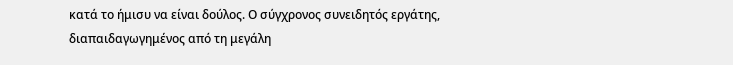κατά το ήμισυ να είναι δούλος. Ο σύγχρονος συνειδητός εργάτης, διαπαιδαγωγημένος από τη μεγάλη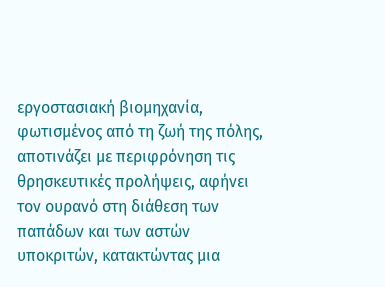εργοστασιακή βιομηχανία, φωτισμένος από τη ζωή της πόλης, αποτινάζει με περιφρόνηση τις θρησκευτικές προλήψεις, αφήνει τον ουρανό στη διάθεση των παπάδων και των αστών υποκριτών, κατακτώντας μια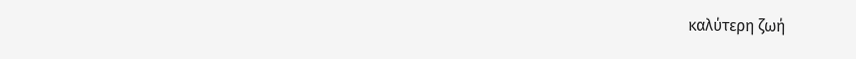καλύτερη ζωή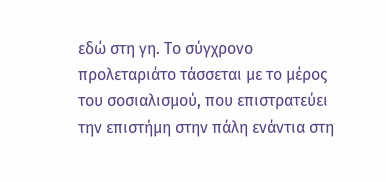εδώ στη γη. Το σύγχρονο προλεταριάτο τάσσεται με το μέρος του σοσιαλισμού, που επιστρατεύει την επιστήμη στην πάλη ενάντια στη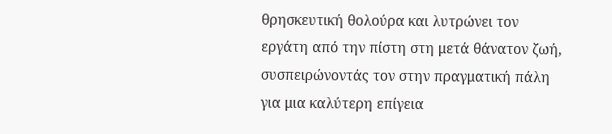θρησκευτική θολούρα και λυτρώνει τον εργάτη από την πίστη στη μετά θάνατον ζωή, συσπειρώνοντάς τον στην πραγματική πάλη για μια καλύτερη επίγεια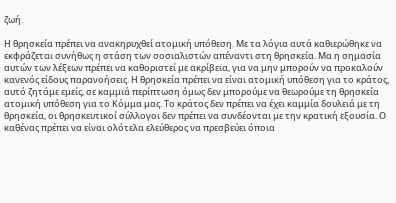ζωή.

Η θρησκεία πρέπει να ανακηρυχθεί ατομική υπόθεση. Με τα λόγια αυτά καθιερώθηκε να εκφράζεται συνήθως η στάση των σοσιαλιστών απέναντι στη θρησκεία. Μα η σημασία αυτών των λέξεων πρέπει να καθοριστεί με ακρίβεια, για να μην μπορούν να προκαλούν κανενός είδους παρανοήσεις. Η θρησκεία πρέπει να είναι ατομική υπόθεση για το κράτος, αυτό ζητάμε εμείς, σε καμμιά περίπτωση όμως δεν μπορούμε να θεωρούμε τη θρησκεία ατομική υπόθεση για το Κόμμα μας. Το κράτος δεν πρέπει να έχει καμμία δουλειά με τη θρησκεία, οι θρησκευτικοί σύλλογοι δεν πρέπει να συνδέονται με την κρατική εξουσία. Ο καθένας πρέπει να είναι ολότελα ελεύθερος να πρεσβεύει όποια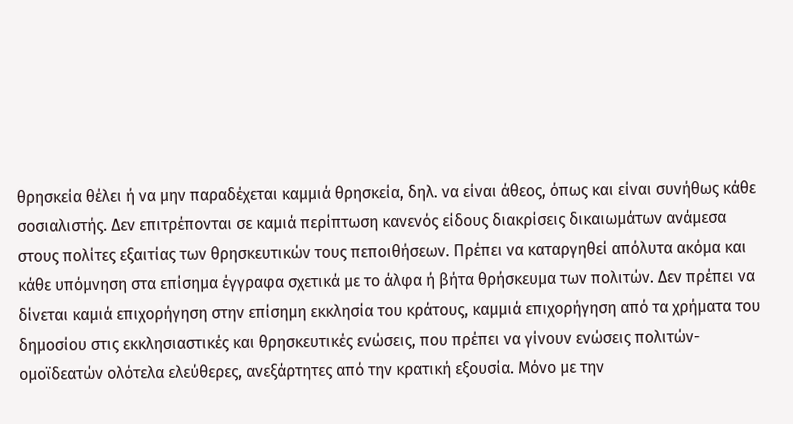θρησκεία θέλει ή να μην παραδέχεται καμμιά θρησκεία, δηλ. να είναι άθεος, όπως και είναι συνήθως κάθε σοσιαλιστής. Δεν επιτρέπονται σε καμιά περίπτωση κανενός είδους διακρίσεις δικαιωμάτων ανάμεσα στους πολίτες εξαιτίας των θρησκευτικών τους πεποιθήσεων. Πρέπει να καταργηθεί απόλυτα ακόμα και κάθε υπόμνηση στα επίσημα έγγραφα σχετικά με το άλφα ή βήτα θρήσκευμα των πολιτών. Δεν πρέπει να δίνεται καμιά επιχορήγηση στην επίσημη εκκλησία του κράτους, καμμιά επιχορήγηση από τα χρήματα του δημοσίου στις εκκλησιαστικές και θρησκευτικές ενώσεις, που πρέπει να γίνουν ενώσεις πολιτών-ομοϊδεατών ολότελα ελεύθερες, ανεξάρτητες από την κρατική εξουσία. Μόνο με την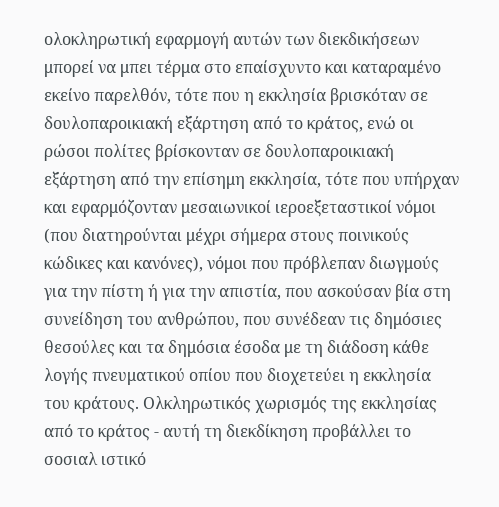ολοκληρωτική εφαρμογή αυτών των διεκδικήσεων μπορεί να μπει τέρμα στο επαίσχυντο και καταραμένο εκείνο παρελθόν, τότε που η εκκλησία βρισκόταν σε δουλοπαροικιακή εξάρτηση από το κράτος, ενώ οι ρώσοι πολίτες βρίσκονταν σε δουλοπαροικιακή εξάρτηση από την επίσημη εκκλησία, τότε που υπήρχαν και εφαρμόζονταν μεσαιωνικοί ιεροεξεταστικοί νόμοι (που διατηρούνται μέχρι σήμερα στους ποινικούς κώδικες και κανόνες), νόμοι που πρόβλεπαν διωγμούς για την πίστη ή για την απιστία, που ασκούσαν βία στη συνείδηση του ανθρώπου, που συνέδεαν τις δημόσιες θεσούλες και τα δημόσια έσοδα με τη διάδοση κάθε λογής πνευματικού οπίου που διοχετεύει η εκκλησία του κράτους. Ολκληρωτικός χωρισμός της εκκλησίας από το κράτος - αυτή τη διεκδίκηση προβάλλει το σοσιαλ ιστικό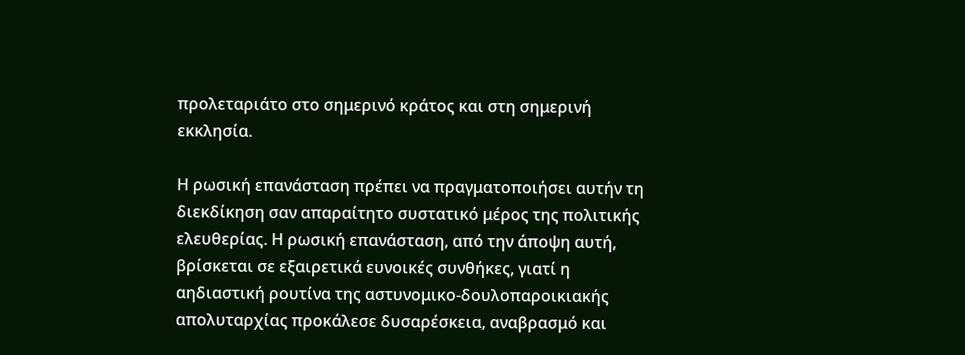προλεταριάτο στο σημερινό κράτος και στη σημερινή εκκλησία.

Η ρωσική επανάσταση πρέπει να πραγματοποιήσει αυτήν τη διεκδίκηση σαν απαραίτητο συστατικό μέρος της πολιτικής ελευθερίας. Η ρωσική επανάσταση, από την άποψη αυτή, βρίσκεται σε εξαιρετικά ευνοικές συνθήκες, γιατί η αηδιαστική ρουτίνα της αστυνομικο-δουλοπαροικιακής απολυταρχίας προκάλεσε δυσαρέσκεια, αναβρασμό και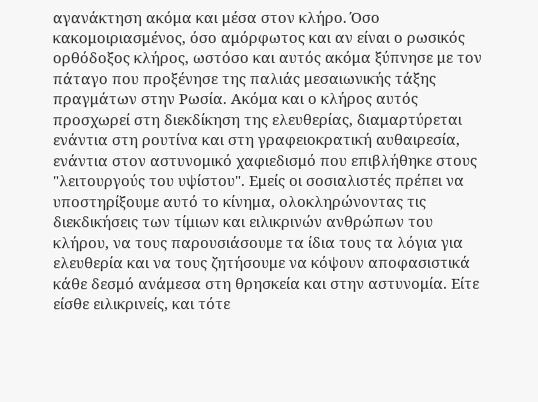αγανάκτηση ακόμα και μέσα στον κλήρο. Όσο κακομοιριασμένος, όσο αμόρφωτος και αν είναι ο ρωσικός ορθόδοξος κλήρος, ωστόσο και αυτός ακόμα ξύπνησε με τον πάταγο που προξένησε της παλιάς μεσαιωνικής τάξης πραγμάτων στην Ρωσία. Ακόμα και ο κλήρος αυτός προσχωρεί στη διεκδίκηση της ελευθερίας, διαμαρτύρεται ενάντια στη ρουτίνα και στη γραφειοκρατική αυθαιρεσία, ενάντια στον αστυνομικό χαφιεδισμό που επιβλήθηκε στους "λειτουργούς του υψίστου". Εμείς οι σοσιαλιστές πρέπει να υποστηρίξουμε αυτό το κίνημα, ολοκληρώνοντας τις διεκδικήσεις των τίμιων και ειλικρινών ανθρώπων του κλήρου, να τους παρουσιάσουμε τα ίδια τους τα λόγια για ελευθερία και να τους ζητήσουμε να κόψουν αποφασιστικά κάθε δεσμό ανάμεσα στη θρησκεία και στην αστυνομία. Είτε είσθε ειλικρινείς, και τότε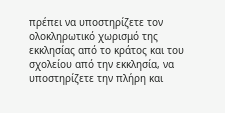πρέπει να υποστηρίζετε τον ολοκληρωτικό χωρισμό της εκκλησίας από το κράτος και του σχολείου από την εκκλησία, να υποστηρίζετε την πλήρη και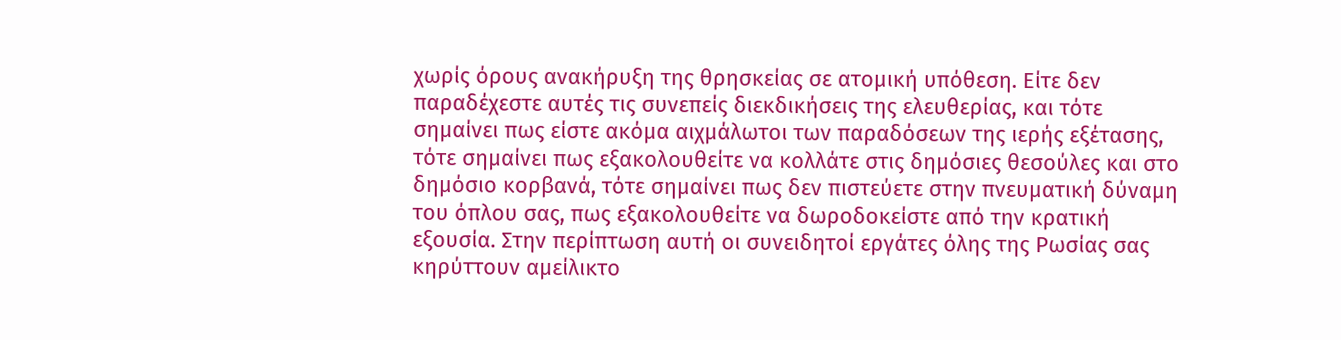χωρίς όρους ανακήρυξη της θρησκείας σε ατομική υπόθεση. Είτε δεν παραδέχεστε αυτές τις συνεπείς διεκδικήσεις της ελευθερίας, και τότε σημαίνει πως είστε ακόμα αιχμάλωτοι των παραδόσεων της ιερής εξέτασης, τότε σημαίνει πως εξακολουθείτε να κολλάτε στις δημόσιες θεσούλες και στο δημόσιο κορβανά, τότε σημαίνει πως δεν πιστεύετε στην πνευματική δύναμη του όπλου σας, πως εξακολουθείτε να δωροδοκείστε από την κρατική εξουσία. Στην περίπτωση αυτή οι συνειδητοί εργάτες όλης της Ρωσίας σας κηρύττουν αμείλικτο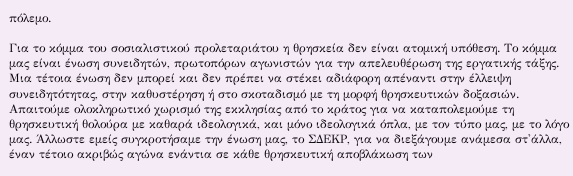πόλεμο.

Για το κόμμα του σοσιαλιστικού προλεταριάτου η θρησκεία δεν είναι ατομική υπόθεση. Το κόμμα μας είναι ένωση συνειδητών, πρωτοπόρων αγωνιστών για την απελευθέρωση της εργατικής τάξης. Μια τέτοια ένωση δεν μπορεί και δεν πρέπει να στέκει αδιάφορη απέναντι στην έλλειψη συνειδητότητας, στην καθυστέρηση ή στο σκοταδισμό με τη μορφή θρησκευτικών δοξασιών. Απαιτούμε ολοκληρωτικό χωρισμό της εκκλησίας από το κράτος για να καταπολεμούμε τη θρησκευτική θολούρα με καθαρά ιδεολογικά, και μόνο ιδεολογικά όπλα, με τον τύπο μας, με το λόγο μας. Άλλωστε εμείς συγκροτήσαμε την ένωση μας, το ΣΔΕΚΡ, για να διεξάγουμε ανάμεσα στ'άλλα, έναν τέτοιο ακριβώς αγώνα ενάντια σε κάθε θρησκευτική αποβλάκωση των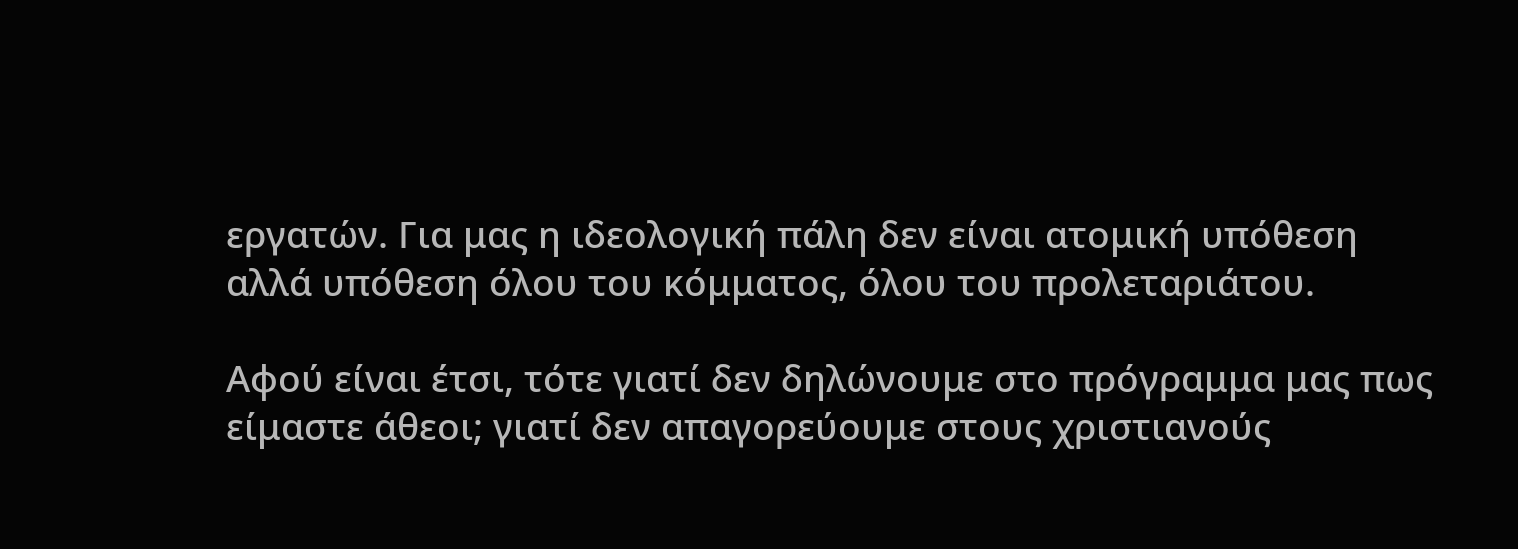εργατών. Για μας η ιδεολογική πάλη δεν είναι ατομική υπόθεση αλλά υπόθεση όλου του κόμματος, όλου του προλεταριάτου.

Αφού είναι έτσι, τότε γιατί δεν δηλώνουμε στο πρόγραμμα μας πως είμαστε άθεοι; γιατί δεν απαγορεύουμε στους χριστιανούς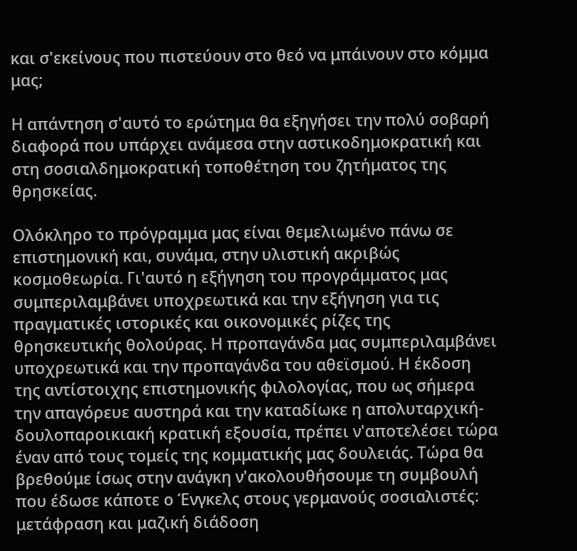και σ'εκείνους που πιστεύουν στο θεό να μπάινουν στο κόμμα μας;

Η απάντηση σ'αυτό το ερώτημα θα εξηγήσει την πολύ σοβαρή διαφορά που υπάρχει ανάμεσα στην αστικοδημοκρατική και στη σοσιαλδημοκρατική τοποθέτηση του ζητήματος της θρησκείας.

Ολόκληρο το πρόγραμμα μας είναι θεμελιωμένο πάνω σε επιστημονική και, συνάμα, στην υλιστική ακριβώς κοσμοθεωρία. Γι'αυτό η εξήγηση του προγράμματος μας συμπεριλαμβάνει υποχρεωτικά και την εξήγηση για τις πραγματικές ιστορικές και οικονομικές ρίζες της θρησκευτικής θολούρας. Η προπαγάνδα μας συμπεριλαμβάνει υποχρεωτικά και την προπαγάνδα του αθεϊσμού. Η έκδοση της αντίστοιχης επιστημονικής φιλολογίας, που ως σήμερα την απαγόρευε αυστηρά και την καταδίωκε η απολυταρχική-δουλοπαροικιακή κρατική εξουσία, πρέπει ν'αποτελέσει τώρα έναν από τους τομείς της κομματικής μας δουλειάς. Τώρα θα βρεθούμε ίσως στην ανάγκη ν'ακολουθήσουμε τη συμβουλή που έδωσε κάποτε ο Ένγκελς στους γερμανούς σοσιαλιστές: μετάφραση και μαζική διάδοση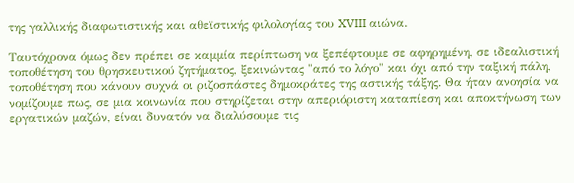της γαλλικής διαφωτιστικής και αθεϊστικής φιλολογίας του XVIII αιώνα.

Ταυτόχρονα όμως δεν πρέπει σε καμμία περίπτωση να ξεπέφτουμε σε αφηρημένη, σε ιδεαλιστική τοποθέτηση του θρησκευτικού ζητήματος, ξεκινώντας "από το λόγο" και όχι από την ταξική πάλη, τοποθέτηση που κάνουν συχνά οι ριζοσπάστες δημοκράτες της αστικής τάξης. Θα ήταν ανοησία να νομίζουμε πως, σε μια κοινωνία που στηρίζεται στην απεριόριστη καταπίεση και αποκτήνωση των εργατικών μαζών, είναι δυνατόν να διαλύσουμε τις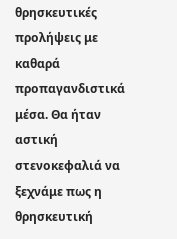θρησκευτικές προλήψεις με καθαρά προπαγανδιστικά μέσα. Θα ήταν αστική στενοκεφαλιά να ξεχνάμε πως η θρησκευτική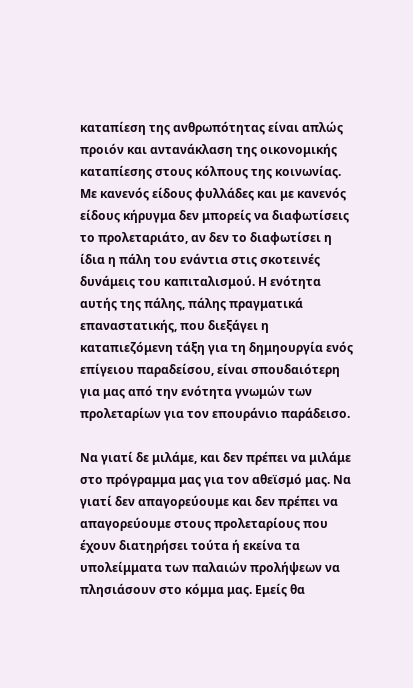καταπίεση της ανθρωπότητας είναι απλώς προιόν και αντανάκλαση της οικονομικής καταπίεσης στους κόλπους της κοινωνίας. Με κανενός είδους φυλλάδες και με κανενός είδους κήρυγμα δεν μπορείς να διαφωτίσεις το προλεταριάτο, αν δεν το διαφωτίσει η ίδια η πάλη του ενάντια στις σκοτεινές δυνάμεις του καπιταλισμού. Η ενότητα αυτής της πάλης, πάλης πραγματικά επαναστατικής, που διεξάγει η καταπιεζόμενη τάξη για τη δημηουργία ενός επίγειου παραδείσου, είναι σπουδαιότερη για μας από την ενότητα γνωμών των προλεταρίων για τον επουράνιο παράδεισο.

Να γιατί δε μιλάμε, και δεν πρέπει να μιλάμε στο πρόγραμμα μας για τον αθεϊσμό μας. Να γιατί δεν απαγορεύουμε και δεν πρέπει να απαγορεύουμε στους προλεταρίους που έχουν διατηρήσει τούτα ή εκείνα τα υπολείμματα των παλαιών προλήψεων να πλησιάσουν στο κόμμα μας. Εμείς θα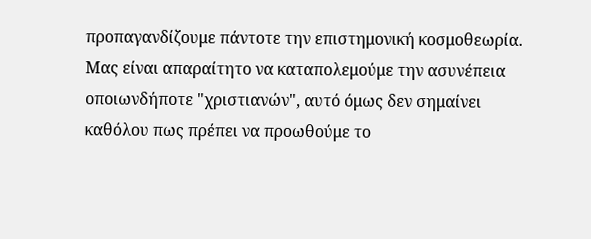προπαγανδίζουμε πάντοτε την επιστημονική κοσμοθεωρία. Μας είναι απαραίτητο να καταπολεμούμε την ασυνέπεια οποιωνδήποτε "χριστιανών", αυτό όμως δεν σημαίνει καθόλου πως πρέπει να προωθούμε το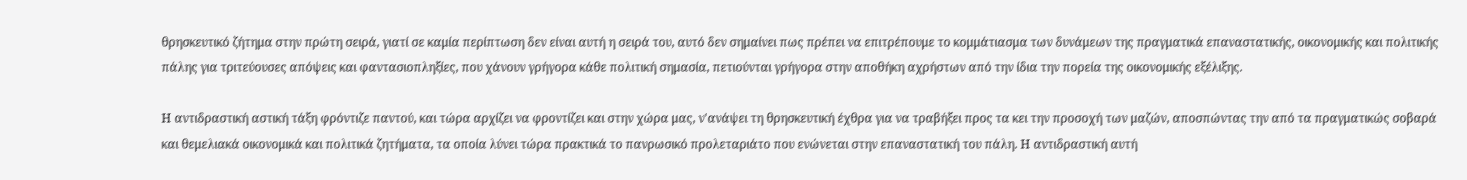θρησκευτικό ζήτημα στην πρώτη σειρά, γιατί σε καμία περίπτωση δεν είναι αυτή η σειρά του, αυτό δεν σημαίνει πως πρέπει να επιτρέπουμε το κομμάτιασμα των δυνάμεων της πραγματικά επαναστατικής, οικονομικής και πολιτικής πάλης για τριτεύουσες απόψεις και φαντασιοπληξίες, που χάνουν γρήγορα κάθε πολιτική σημασία, πετιούνται γρήγορα στην αποθήκη αχρήστων από την ίδια την πορεία της οικονομικής εξέλιξης.

Η αντιδραστική αστική τάξη φρόντιζε παντού, και τώρα αρχίζει να φροντίζει και στην χώρα μας, ν'ανάψει τη θρησκευτική έχθρα για να τραβήξει προς τα κει την προσοχή των μαζών, αποσπώντας την από τα πραγματικώς σοβαρά και θεμελιακά οικονομικά και πολιτικά ζητήματα, τα οποία λύνει τώρα πρακτικά το πανρωσικό προλεταριάτο που ενώνεται στην επαναστατική του πάλη. Η αντιδραστική αυτή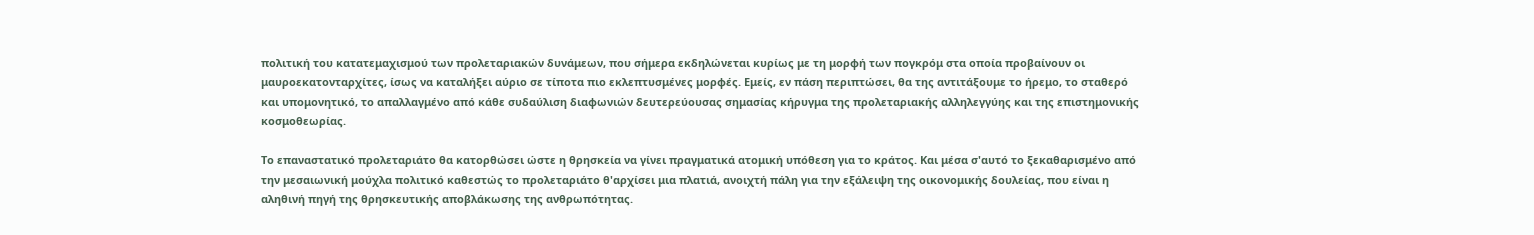πολιτική του κατατεμαχισμού των προλεταριακών δυνάμεων, που σήμερα εκδηλώνεται κυρίως με τη μορφή των πογκρόμ στα οποία προβαίνουν οι μαυροεκατονταρχίτες, ίσως να καταλήξει αύριο σε τίποτα πιο εκλεπτυσμένες μορφές. Εμείς, εν πάση περιπτώσει, θα της αντιτάξουμε το ήρεμο, το σταθερό και υπομονητικό, το απαλλαγμένο από κάθε συδαύλιση διαφωνιών δευτερεύουσας σημασίας κήρυγμα της προλεταριακής αλληλεγγύης και της επιστημονικής κοσμοθεωρίας.

Το επαναστατικό προλεταριάτο θα κατορθώσει ώστε η θρησκεία να γίνει πραγματικά ατομική υπόθεση για το κράτος. Και μέσα σ'αυτό το ξεκαθαρισμένο από την μεσαιωνική μούχλα πολιτικό καθεστώς το προλεταριάτο θ'αρχίσει μια πλατιά, ανοιχτή πάλη για την εξάλειψη της οικονομικής δουλείας, που είναι η αληθινή πηγή της θρησκευτικής αποβλάκωσης της ανθρωπότητας.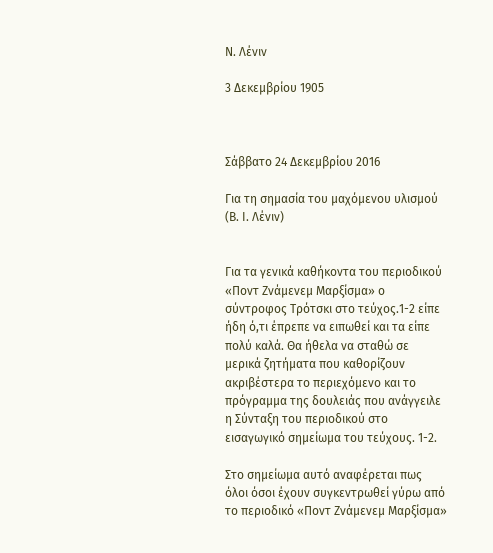Ν. Λένιν

3 Δεκεμβρίου 1905



Σάββατο 24 Δεκεμβρίου 2016

Για τη σημασία του μαχόμενου υλισμού (Β. Ι. Λένιν)


Για τα γενικά καθήκοντα του περιοδικού «Ποντ Ζνάμενεμ Μαρξίσμα» ο σύντροφος Τρότσκι στο τεύχος.1-2 είπε ήδη ό,τι έπρεπε να ειπωθεί και τα είπε πολύ καλά. Θα ήθελα να σταθώ σε μερικά ζητήματα που καθορίζουν ακριβέστερα το περιεχόμενο και το πρόγραμμα της δουλειάς που ανάγγειλε η Σύνταξη του περιοδικού στο εισαγωγικό σημείωμα του τεύχους. 1-2.

Στο σημείωμα αυτό αναφέρεται πως όλοι όσοι έχουν συγκεντρωθεί γύρω από το περιοδικό «Ποντ Ζνάμενεμ Μαρξίσμα»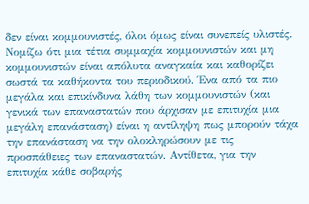δεν είναι κομμουνιστές, όλοι όμως είναι συνεπείς υλιστές. Νομίζω ότι μια τέτια συμμαχία κομμουνιστών και μη κομμουνιστών είναι απόλυτα αναγκαία και καθορίζει σωστά τα καθήκοντα του περιοδικού. Ένα από τα πιο μεγάλα και επικίνδυνα λάθη των κομμουνιστών (και γενικά των επαναστατών που άρχισαν με επιτυχία μια μεγάλη επανάσταση) είναι η αντίληψη πως μπορούν τάχα την επανάσταση να την ολοκληρώσουν με τις προσπάθειες των επαναστατών. Αντίθετα, για την επιτυχία κάθε σοβαρής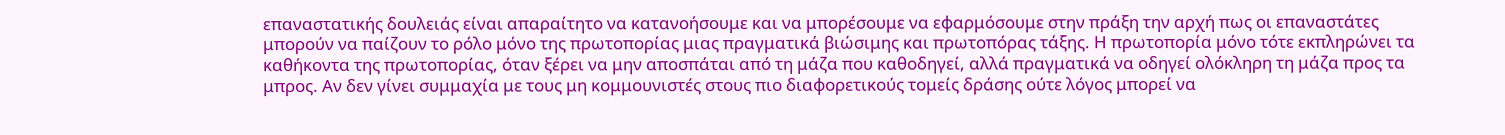επαναστατικής δουλειάς είναι απαραίτητο να κατανοήσουμε και να μπορέσουμε να εφαρμόσουμε στην πράξη την αρχή πως οι επαναστάτες μπορούν να παίζουν το ρόλο μόνο της πρωτοπορίας μιας πραγματικά βιώσιμης και πρωτοπόρας τάξης. Η πρωτοπορία μόνο τότε εκπληρώνει τα καθήκοντα της πρωτοπορίας, όταν ξέρει να μην αποσπάται από τη μάζα που καθοδηγεί, αλλά πραγματικά να οδηγεί ολόκληρη τη μάζα προς τα μπρος. Αν δεν γίνει συμμαχία με τους μη κομμουνιστές στους πιο διαφορετικούς τομείς δράσης ούτε λόγος μπορεί να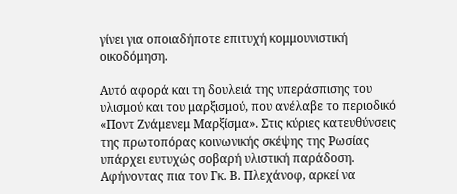γίνει για οποιαδήποτε επιτυχή κομμουνιστική οικοδόμηση.

Αυτό αφορά και τη δουλειά της υπεράσπισης του υλισμού και του μαρξισμού, που ανέλαβε το περιοδικό «Ποντ Ζνάμενεμ Μαρξίσμα». Στις κύριες κατευθύνσεις της πρωτοπόρας κοινωνικής σκέψης της Ρωσίας υπάρχει ευτυχώς σοβαρή υλιστική παράδοση. Αφήνοντας πια τον Γκ. Β. Πλεχάνοφ, αρκεί να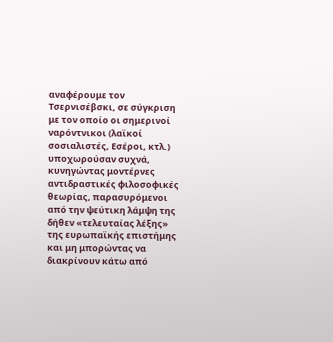αναφέρουμε τον Τσερνισέβσκι, σε σύγκριση με τον οποίο οι σημερινοί ναρόντνικοι (λαϊκοί σοσιαλιστές, Εσέροι, κτλ.) υποχωρούσαν συχνά, κυνηγώντας μοντέρνες αντιδραστικές φιλοσοφικές θεωρίας, παρασυρόμενοι από την ψεύτικη λάμψη της δήθεν «τελευταίας λέξης» της ευρωπαϊκής επιστήμης και μη μπορώντας να διακρίνουν κάτω από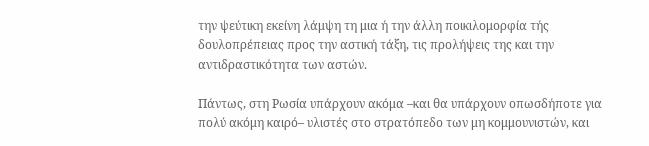την ψεύτικη εκείνη λάμψη τη μια ή την άλλη ποικιλομορφία τής δουλοπρέπειας προς την αστική τάξη, τις προλήψεις της και την αντιδραστικότητα των αστών.

Πάντως, στη Ρωσία υπάρχουν ακόμα –και θα υπάρχουν οπωσδήποτε για πολύ ακόμη καιρό– υλιστές στο στρατόπεδο των μη κομμουνιστών, και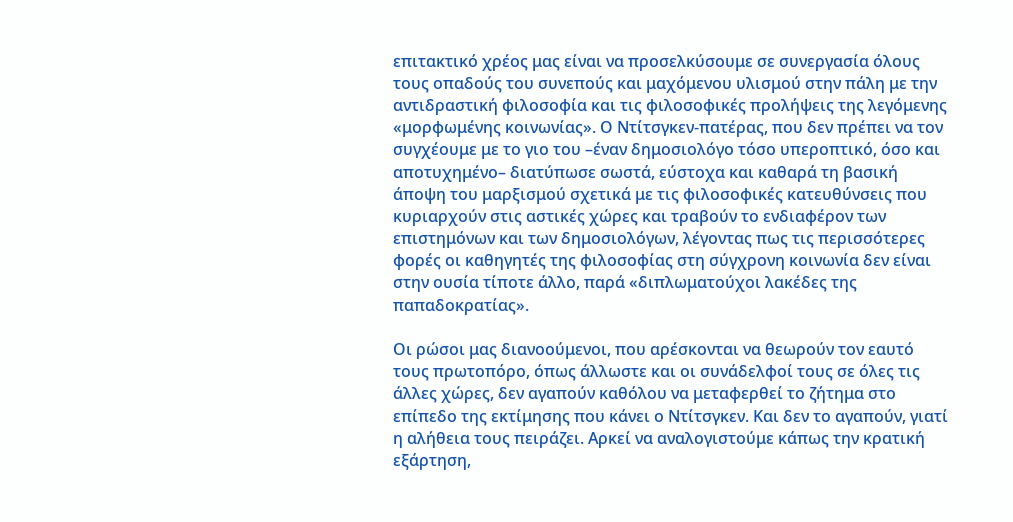επιτακτικό χρέος μας είναι να προσελκύσουμε σε συνεργασία όλους τους οπαδούς του συνεπούς και μαχόμενου υλισμού στην πάλη με την αντιδραστική φιλοσοφία και τις φιλοσοφικές προλήψεις της λεγόμενης «μορφωμένης κοινωνίας». Ο Ντίτσγκεν-πατέρας, που δεν πρέπει να τον συγχέουμε με το γιο του –έναν δημοσιολόγο τόσο υπεροπτικό, όσο και αποτυχημένο– διατύπωσε σωστά, εύστοχα και καθαρά τη βασική άποψη του μαρξισμού σχετικά με τις φιλοσοφικές κατευθύνσεις που κυριαρχούν στις αστικές χώρες και τραβούν το ενδιαφέρον των επιστημόνων και των δημοσιολόγων, λέγοντας πως τις περισσότερες φορές οι καθηγητές της φιλοσοφίας στη σύγχρονη κοινωνία δεν είναι στην ουσία τίποτε άλλο, παρά «διπλωματούχοι λακέδες της παπαδοκρατίας».

Οι ρώσοι μας διανοούμενοι, που αρέσκονται να θεωρούν τον εαυτό τους πρωτοπόρο, όπως άλλωστε και οι συνάδελφοί τους σε όλες τις άλλες χώρες, δεν αγαπούν καθόλου να μεταφερθεί το ζήτημα στο επίπεδο της εκτίμησης που κάνει ο Ντίτσγκεν. Και δεν το αγαπούν, γιατί η αλήθεια τους πειράζει. Αρκεί να αναλογιστούμε κάπως την κρατική εξάρτηση,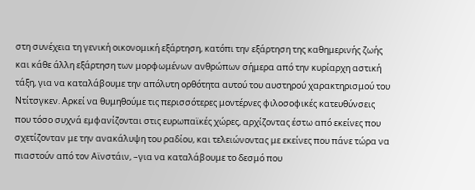στη συνέχεια τη γενική οικονομική εξάρτηση, κατόπι την εξάρτηση της καθημερινής ζωής και κάθε άλλη εξάρτηση των μορφωμένων ανθρώπων σήμερα από την κυρίαρχη αστική τάξη, για να καταλάβουμε την απόλυτη ορθότητα αυτού του αυστηρού χαρακτηρισμού του Ντίτσγκεν. Αρκεί να θυμηθούμε τις περισσότερες μοντέρνες φιλοσοφικές κατευθύνσεις που τόσο συχνά εμφανίζονται στις ευρωπαϊκές χώρες, αρχίζοντας έστω από εκείνες που σχετίζονταν με την ανακάλυψη του ραδίου, και τελειώνοντας με εκείνες που πάνε τώρα να πιαστούν από τον Αϊνστάιν, –για να καταλάβουμε το δεσμό που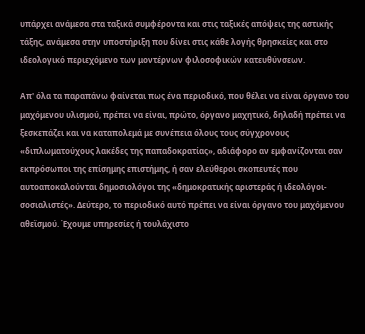υπάρχει ανάμεσα στα ταξικά συμφέροντα και στις ταξικές απόψεις της αστικής τάξης, ανάμεσα στην υποστήριξη που δίνει στις κάθε λογής θρησκείες και στο ιδεολογικό περιεχόμενο των μοντέρνων φιλοσοφικών κατευθύνσεων.

Απ' όλα τα παραπάνω φαίνεται πως ένα περιοδικό, που θέλει να είναι όργανο του μαχόμενου υλισμού, πρέπει να είναι, πρώτο, όργανο μαχητικό, δηλαδή πρέπει να ξεσκεπάζει και να καταπολεμά με συνέπεια όλους τους σύγχρονους «διπλωματούχους λακέδες της παπαδοκρατίας», αδιάφορο αν εμφανίζονται σαν εκπρόσωποι της επίσημης επιστήμης, ή σαν ελεύθεροι σκοπευτές που αυτοαποκαλούνται δημοσιολόγοι της «δημοκρατικής αριστεράς ή ιδεολόγοι-σοσιαλιστές». Δεύτερο, το περιοδικό αυτό πρέπει να είναι όργανο του μαχόμενου αθεϊσμού. Έχουμε υπηρεσίες ή τουλάχιστο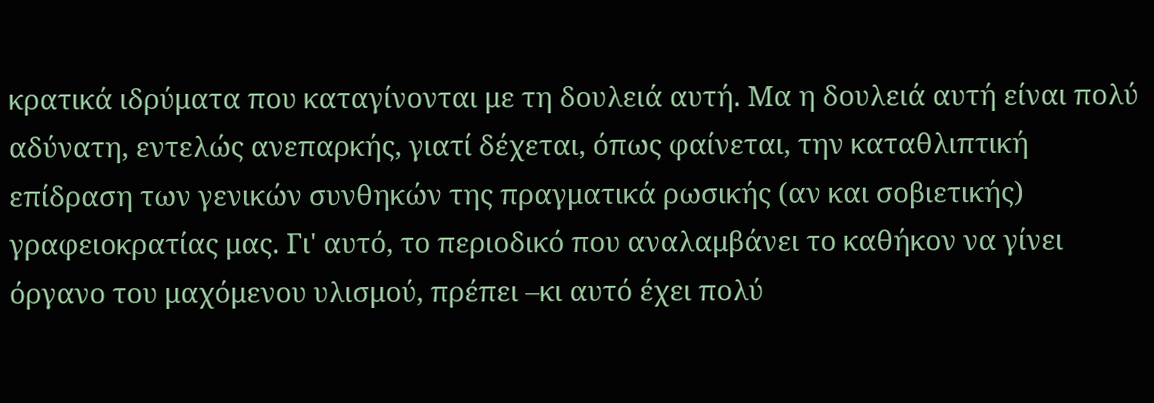κρατικά ιδρύματα που καταγίνονται με τη δουλειά αυτή. Μα η δουλειά αυτή είναι πολύ αδύνατη, εντελώς ανεπαρκής, γιατί δέχεται, όπως φαίνεται, την καταθλιπτική επίδραση των γενικών συνθηκών της πραγματικά ρωσικής (αν και σοβιετικής) γραφειοκρατίας μας. Γι' αυτό, το περιοδικό που αναλαμβάνει το καθήκον να γίνει όργανο του μαχόμενου υλισμού, πρέπει –κι αυτό έχει πολύ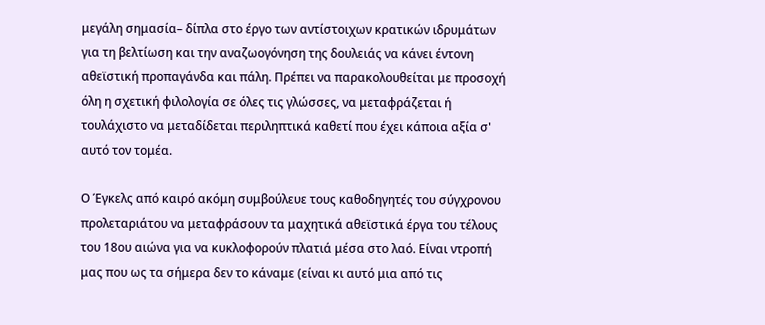μεγάλη σημασία– δίπλα στο έργο των αντίστοιχων κρατικών ιδρυμάτων για τη βελτίωση και την αναζωογόνηση της δουλειάς να κάνει έντονη αθεϊστική προπαγάνδα και πάλη. Πρέπει να παρακολουθείται με προσοχή όλη η σχετική φιλολογία σε όλες τις γλώσσες, να μεταφράζεται ή τουλάχιστο να μεταδίδεται περιληπτικά καθετί που έχει κάποια αξία σ' αυτό τον τομέα.

Ο Έγκελς από καιρό ακόμη συμβούλευε τους καθοδηγητές του σύγχρονου προλεταριάτου να μεταφράσουν τα μαχητικά αθεϊστικά έργα του τέλους του 18ου αιώνα για να κυκλοφορούν πλατιά μέσα στο λαό. Είναι ντροπή μας που ως τα σήμερα δεν το κάναμε (είναι κι αυτό μια από τις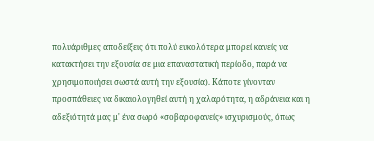πολυάριθμες αποδείξεις ότι πολύ ευκολότερα μπορεί κανείς να κατακτήσει την εξουσία σε μια επαναστατική περίοδο, παρά να χρησιμοποιήσει σωστά αυτή την εξουσία). Κάποτε γίνονταν προσπάθειες να δικαιολογηθεί αυτή η χαλαρότητα, η αδράνεια και η αδεξιότητά μας μ' ένα σωρό «σοβαροφανείς» ισχυρισμούς, όπως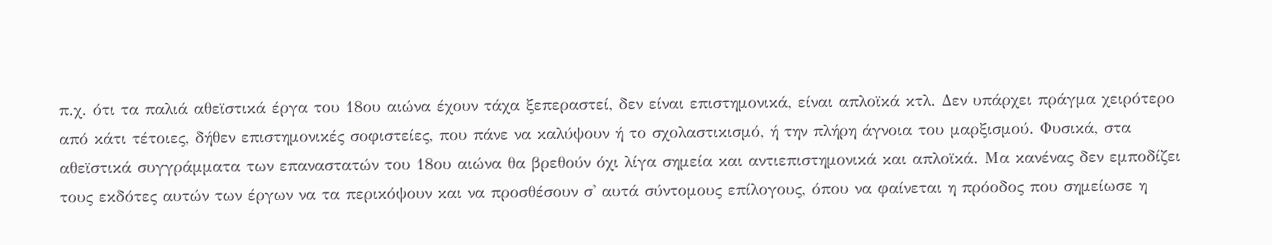π.χ. ότι τα παλιά αθεϊστικά έργα του 18ου αιώνα έχουν τάχα ξεπεραστεί, δεν είναι επιστημονικά, είναι απλοϊκά κτλ. Δεν υπάρχει πράγμα χειρότερο από κάτι τέτοιες, δήθεν επιστημονικές σοφιστείες, που πάνε να καλύψουν ή το σχολαστικισμό, ή την πλήρη άγνοια του μαρξισμού. Φυσικά, στα αθεϊστικά συγγράμματα των επαναστατών του 18ου αιώνα θα βρεθούν όχι λίγα σημεία και αντιεπιστημονικά και απλοϊκά. Μα κανένας δεν εμποδίζει τους εκδότες αυτών των έργων να τα περικόψουν και να προσθέσουν σ' αυτά σύντομους επίλογους, όπου να φαίνεται η πρόοδος που σημείωσε η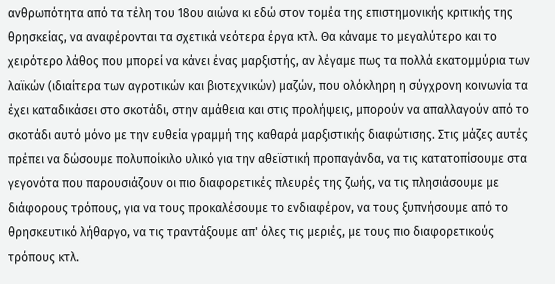ανθρωπότητα από τα τέλη του 18ου αιώνα κι εδώ στον τομέα της επιστημονικής κριτικής της θρησκείας, να αναφέρονται τα σχετικά νεότερα έργα κτλ. Θα κάναμε το μεγαλύτερο και το χειρότερο λάθος που μπορεί να κάνει ένας μαρξιστής, αν λέγαμε πως τα πολλά εκατομμύρια των λαϊκών (ιδιαίτερα των αγροτικών και βιοτεχνικών) μαζών, που ολόκληρη η σύγχρονη κοινωνία τα έχει καταδικάσει στο σκοτάδι, στην αμάθεια και στις προλήψεις, μπορούν να απαλλαγούν από το σκοτάδι αυτό μόνο με την ευθεία γραμμή της καθαρά μαρξιστικής διαφώτισης. Στις μάζες αυτές πρέπει να δώσουμε πολυποίκιλο υλικό για την αθεϊστική προπαγάνδα, να τις κατατοπίσουμε στα γεγονότα που παρουσιάζουν οι πιο διαφορετικές πλευρές της ζωής, να τις πλησιάσουμε με διάφορους τρόπους, για να τους προκαλέσουμε το ενδιαφέρον, να τους ξυπνήσουμε από το θρησκευτικό λήθαργο, να τις τραντάξουμε απ' όλες τις μεριές, με τους πιο διαφορετικούς τρόπους κτλ.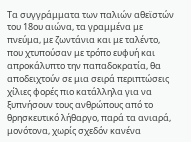Τα συγγράμματα των παλιών αθεϊστών του 18ου αιώνα, τα γραμμένα με πνεύμα, με ζωντάνια και με ταλέντο, που χτυπούσαν με τρόπο ευφυή και απροκάλυπτο την παπαδοκρατία, θα αποδειχτούν σε μια σειρά περιπτώσεις χίλιες φορές πιο κατάλληλα για να ξυπνήσουν τους ανθρώπους από το θρησκευτικό λήθαργο, παρά τα ανιαρά, μονότονα, χωρίς σχεδόν κανένα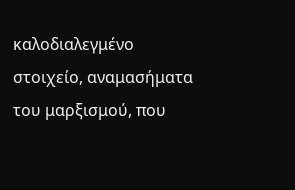καλοδιαλεγμένο στοιχείο, αναμασήματα του μαρξισμού, που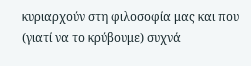κυριαρχούν στη φιλοσοφία μας και που (γιατί να το κρύβουμε) συχνά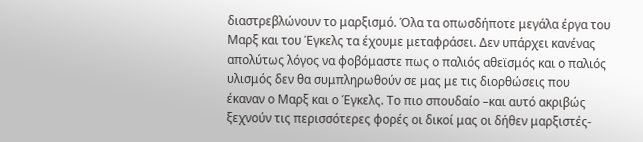διαστρεβλώνουν το μαρξισμό. Όλα τα οπωσδήποτε μεγάλα έργα του Μαρξ και του Έγκελς τα έχουμε μεταφράσει. Δεν υπάρχει κανένας απολύτως λόγος να φοβόμαστε πως ο παλιός αθεϊσμός και ο παλιός υλισμός δεν θα συμπληρωθούν σε μας με τις διορθώσεις που έκαναν ο Μαρξ και ο Έγκελς. Το πιο σπουδαίο –και αυτό ακριβώς ξεχνούν τις περισσότερες φορές οι δικοί μας οι δήθεν μαρξιστές-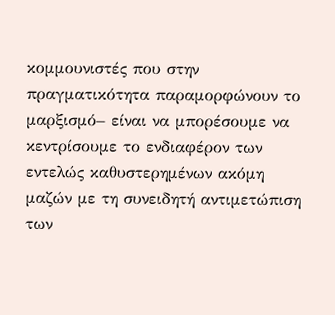κομμουνιστές που στην πραγματικότητα παραμορφώνουν το μαρξισμό– είναι να μπορέσουμε να κεντρίσουμε το ενδιαφέρον των εντελώς καθυστερημένων ακόμη μαζών με τη συνειδητή αντιμετώπιση των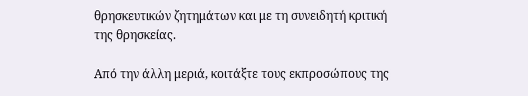θρησκευτικών ζητημάτων και με τη συνειδητή κριτική της θρησκείας.

Από την άλλη μεριά, κοιτάξτε τους εκπροσώπους της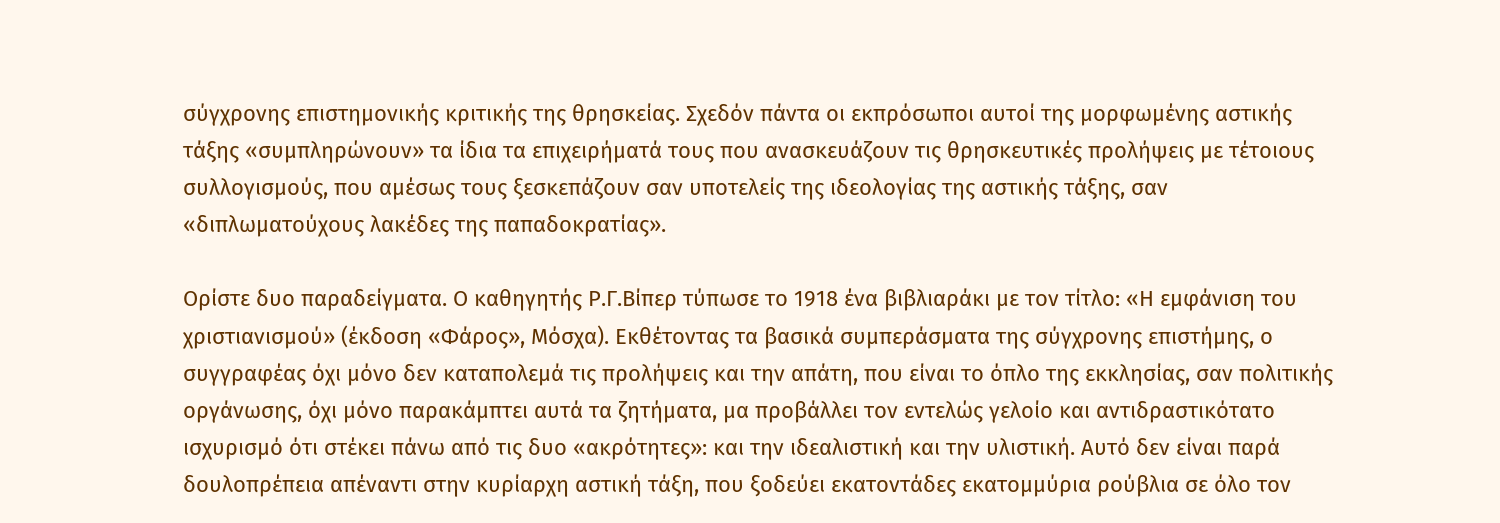σύγχρονης επιστημονικής κριτικής της θρησκείας. Σχεδόν πάντα οι εκπρόσωποι αυτοί της μορφωμένης αστικής τάξης «συμπληρώνουν» τα ίδια τα επιχειρήματά τους που ανασκευάζουν τις θρησκευτικές προλήψεις με τέτοιους συλλογισμούς, που αμέσως τους ξεσκεπάζουν σαν υποτελείς της ιδεολογίας της αστικής τάξης, σαν «διπλωματούχους λακέδες της παπαδοκρατίας».

Ορίστε δυο παραδείγματα. Ο καθηγητής Ρ.Γ.Βίπερ τύπωσε το 1918 ένα βιβλιαράκι με τον τίτλο: «Η εμφάνιση του χριστιανισμού» (έκδοση «Φάρος», Μόσχα). Εκθέτοντας τα βασικά συμπεράσματα της σύγχρονης επιστήμης, ο συγγραφέας όχι μόνο δεν καταπολεμά τις προλήψεις και την απάτη, που είναι το όπλο της εκκλησίας, σαν πολιτικής οργάνωσης, όχι μόνο παρακάμπτει αυτά τα ζητήματα, μα προβάλλει τον εντελώς γελοίο και αντιδραστικότατο ισχυρισμό ότι στέκει πάνω από τις δυο «ακρότητες»: και την ιδεαλιστική και την υλιστική. Αυτό δεν είναι παρά δουλοπρέπεια απέναντι στην κυρίαρχη αστική τάξη, που ξοδεύει εκατοντάδες εκατομμύρια ρούβλια σε όλο τον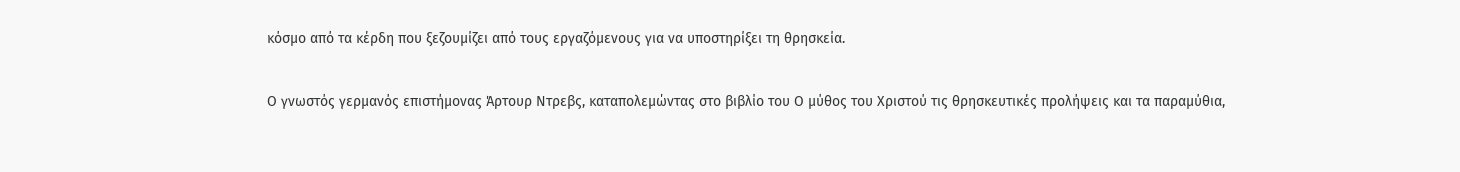κόσμο από τα κέρδη που ξεζουμίζει από τους εργαζόμενους για να υποστηρίξει τη θρησκεία.

Ο γνωστός γερμανός επιστήμονας Άρτουρ Ντρεβς, καταπολεμώντας στο βιβλίο του Ο μύθος του Χριστού τις θρησκευτικές προλήψεις και τα παραμύθια,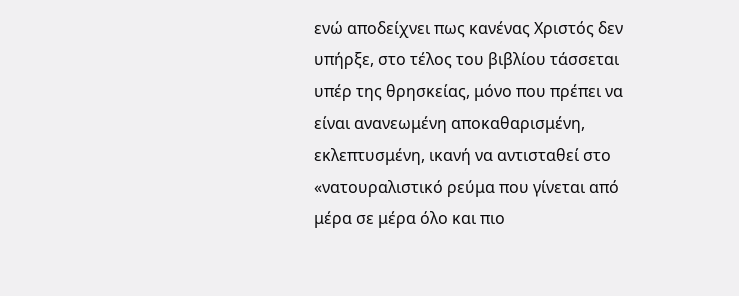ενώ αποδείχνει πως κανένας Χριστός δεν υπήρξε, στο τέλος του βιβλίου τάσσεται υπέρ της θρησκείας, μόνο που πρέπει να είναι ανανεωμένη αποκαθαρισμένη, εκλεπτυσμένη, ικανή να αντισταθεί στο «νατουραλιστικό ρεύμα που γίνεται από μέρα σε μέρα όλο και πιο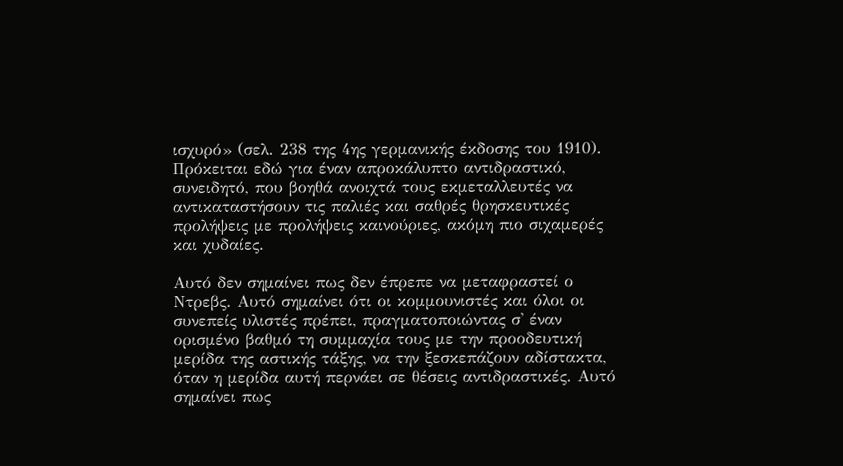ισχυρό» (σελ. 238 της 4ης γερμανικής έκδοσης του 1910). Πρόκειται εδώ για έναν απροκάλυπτο αντιδραστικό, συνειδητό, που βοηθά ανοιχτά τους εκμεταλλευτές να αντικαταστήσουν τις παλιές και σαθρές θρησκευτικές προλήψεις με προλήψεις καινούριες, ακόμη πιο σιχαμερές και χυδαίες.

Αυτό δεν σημαίνει πως δεν έπρεπε να μεταφραστεί ο Ντρεβς. Αυτό σημαίνει ότι οι κομμουνιστές και όλοι οι συνεπείς υλιστές πρέπει, πραγματοποιώντας σ' έναν ορισμένο βαθμό τη συμμαχία τους με την προοδευτική μερίδα της αστικής τάξης, να την ξεσκεπάζουν αδίστακτα, όταν η μερίδα αυτή περνάει σε θέσεις αντιδραστικές. Αυτό σημαίνει πως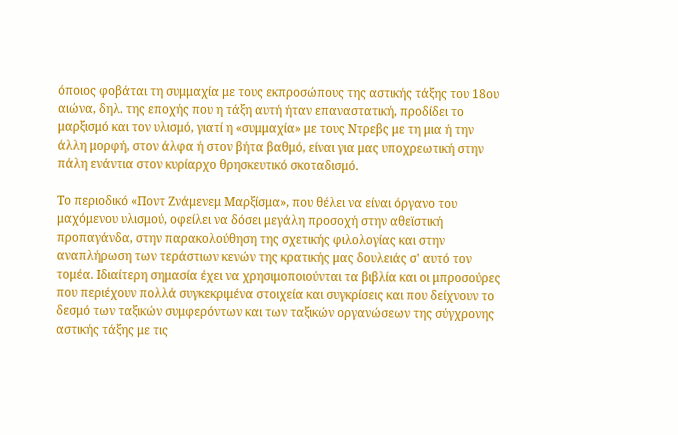όποιος φοβάται τη συμμαχία με τους εκπροσώπους της αστικής τάξης του 18ου αιώνα, δηλ. της εποχής που η τάξη αυτή ήταν επαναστατική, προδίδει το μαρξισμό και τον υλισμό, γιατί η «συμμαχία» με τους Ντρεβς με τη μια ή την άλλη μορφή, στον άλφα ή στον βήτα βαθμό, είναι για μας υποχρεωτική στην πάλη ενάντια στον κυρίαρχο θρησκευτικό σκοταδισμό.

Το περιοδικό «Ποντ Ζνάμενεμ Μαρξίσμα», που θέλει να είναι όργανο του μαχόμενου υλισμού, οφείλει να δόσει μεγάλη προσοχή στην αθεϊστική προπαγάνδα, στην παρακολούθηση της σχετικής φιλολογίας και στην αναπλήρωση των τεράστιων κενών της κρατικής μας δουλειάς σ' αυτό τον τομέα. Ιδιαίτερη σημασία έχει να χρησιμοποιούνται τα βιβλία και οι μπροσούρες που περιέχουν πολλά συγκεκριμένα στοιχεία και συγκρίσεις και που δείχνουν το δεσμό των ταξικών συμφερόντων και των ταξικών οργανώσεων της σύγχρονης αστικής τάξης με τις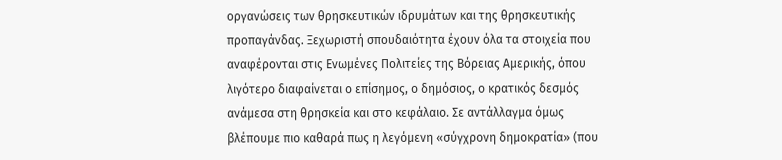οργανώσεις των θρησκευτικών ιδρυμάτων και της θρησκευτικής προπαγάνδας. Ξεχωριστή σπουδαιότητα έχουν όλα τα στοιχεία που αναφέρονται στις Ενωμένες Πολιτείες της Βόρειας Αμερικής, όπου λιγότερο διαφαίνεται ο επίσημος, ο δημόσιος, ο κρατικός δεσμός ανάμεσα στη θρησκεία και στο κεφάλαιο. Σε αντάλλαγμα όμως βλέπουμε πιο καθαρά πως η λεγόμενη «σύγχρονη δημοκρατία» (που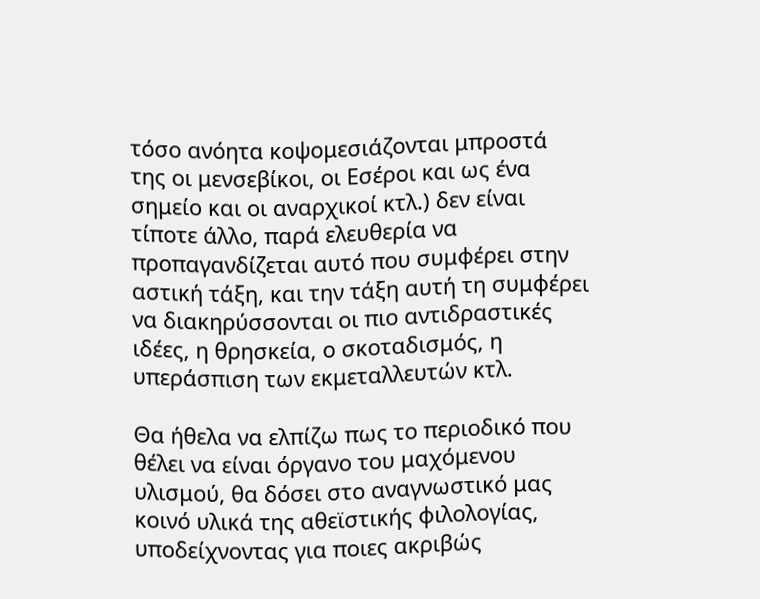τόσο ανόητα κοψομεσιάζονται μπροστά της οι μενσεβίκοι, οι Εσέροι και ως ένα σημείο και οι αναρχικοί κτλ.) δεν είναι τίποτε άλλο, παρά ελευθερία να προπαγανδίζεται αυτό που συμφέρει στην αστική τάξη, και την τάξη αυτή τη συμφέρει να διακηρύσσονται οι πιο αντιδραστικές ιδέες, η θρησκεία, ο σκοταδισμός, η υπεράσπιση των εκμεταλλευτών κτλ.

Θα ήθελα να ελπίζω πως το περιοδικό που θέλει να είναι όργανο του μαχόμενου υλισμού, θα δόσει στο αναγνωστικό μας κοινό υλικά της αθεϊστικής φιλολογίας, υποδείχνοντας για ποιες ακριβώς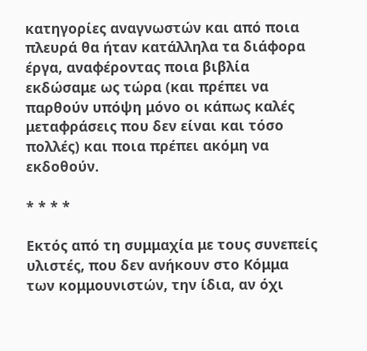κατηγορίες αναγνωστών και από ποια πλευρά θα ήταν κατάλληλα τα διάφορα έργα, αναφέροντας ποια βιβλία εκδώσαμε ως τώρα (και πρέπει να παρθούν υπόψη μόνο οι κάπως καλές μεταφράσεις που δεν είναι και τόσο πολλές) και ποια πρέπει ακόμη να εκδοθούν.

* * * *

Εκτός από τη συμμαχία με τους συνεπείς υλιστές, που δεν ανήκουν στο Κόμμα των κομμουνιστών, την ίδια, αν όχι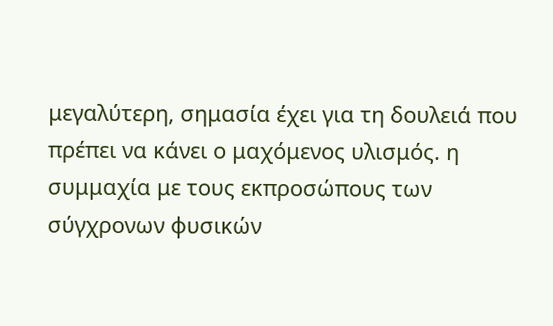μεγαλύτερη, σημασία έχει για τη δουλειά που πρέπει να κάνει ο μαχόμενος υλισμός. η συμμαχία με τους εκπροσώπους των σύγχρονων φυσικών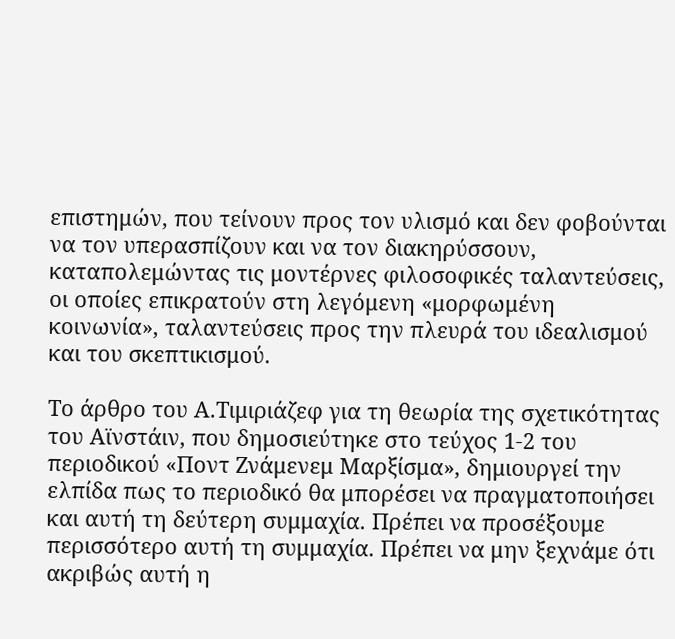επιστημών, που τείνουν προς τον υλισμό και δεν φοβούνται να τον υπερασπίζουν και να τον διακηρύσσουν, καταπολεμώντας τις μοντέρνες φιλοσοφικές ταλαντεύσεις, οι οποίες επικρατούν στη λεγόμενη «μορφωμένη κοινωνία», ταλαντεύσεις προς την πλευρά του ιδεαλισμού και του σκεπτικισμού.

Το άρθρο του Α.Τιμιριάζεφ για τη θεωρία της σχετικότητας του Αϊνστάιν, που δημοσιεύτηκε στο τεύχος 1-2 του περιοδικού «Ποντ Ζνάμενεμ Μαρξίσμα», δημιουργεί την ελπίδα πως το περιοδικό θα μπορέσει να πραγματοποιήσει και αυτή τη δεύτερη συμμαχία. Πρέπει να προσέξουμε περισσότερο αυτή τη συμμαχία. Πρέπει να μην ξεχνάμε ότι ακριβώς αυτή η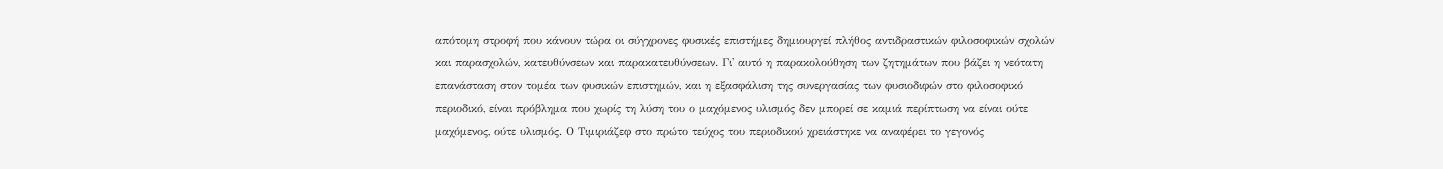απότομη στροφή που κάνουν τώρα οι σύγχρονες φυσικές επιστήμες δημιουργεί πλήθος αντιδραστικών φιλοσοφικών σχολών και παρασχολών, κατευθύνσεων και παρακατευθύνσεων. Γι' αυτό η παρακολούθηση των ζητημάτων που βάζει η νεότατη επανάσταση στον τομέα των φυσικών επιστημών, και η εξασφάλιση της συνεργασίας των φυσιοδιφών στο φιλοσοφικό περιοδικό, είναι πρόβλημα που χωρίς τη λύση του ο μαχόμενος υλισμός δεν μπορεί σε καμιά περίπτωση να είναι ούτε μαχόμενος, ούτε υλισμός. Ο Τιμιριάζεφ στο πρώτο τεύχος του περιοδικού χρειάστηκε να αναφέρει το γεγονός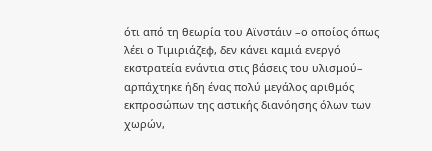ότι από τη θεωρία του Αϊνστάιν –ο οποίος όπως λέει ο Τιμιριάζεφ, δεν κάνει καμιά ενεργό εκστρατεία ενάντια στις βάσεις του υλισμού– αρπάχτηκε ήδη ένας πολύ μεγάλος αριθμός εκπροσώπων της αστικής διανόησης όλων των χωρών,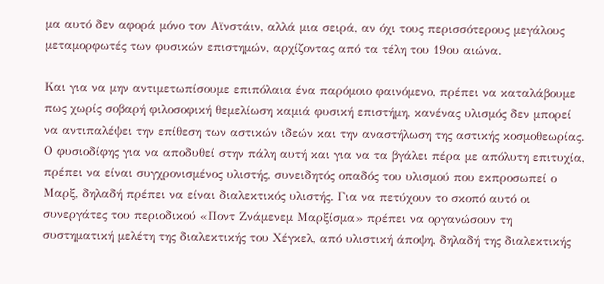μα αυτό δεν αφορά μόνο τον Αϊνστάιν, αλλά μια σειρά, αν όχι τους περισσότερους μεγάλους μεταμορφωτές των φυσικών επιστημών, αρχίζοντας από τα τέλη του 19ου αιώνα.

Και για να μην αντιμετωπίσουμε επιπόλαια ένα παρόμοιο φαινόμενο, πρέπει να καταλάβουμε πως χωρίς σοβαρή φιλοσοφική θεμελίωση καμιά φυσική επιστήμη, κανένας υλισμός δεν μπορεί να αντιπαλέψει την επίθεση των αστικών ιδεών και την αναστήλωση της αστικής κοσμοθεωρίας. Ο φυσιοδίφης για να αποδυθεί στην πάλη αυτή και για να τα βγάλει πέρα με απόλυτη επιτυχία, πρέπει να είναι συγχρονισμένος υλιστής, συνειδητός οπαδός του υλισμού που εκπροσωπεί ο Μαρξ, δηλαδή πρέπει να είναι διαλεκτικός υλιστής. Για να πετύχουν το σκοπό αυτό οι συνεργάτες του περιοδικού «Ποντ Ζνάμενεμ Μαρξίσμα» πρέπει να οργανώσουν τη συστηματική μελέτη της διαλεκτικής του Χέγκελ, από υλιστική άποψη, δηλαδή της διαλεκτικής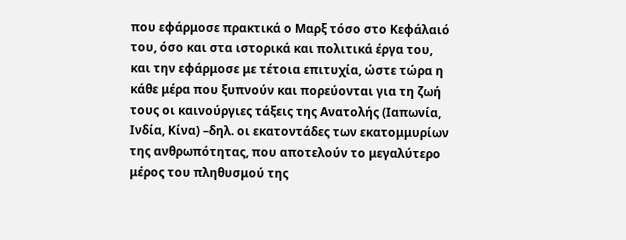που εφάρμοσε πρακτικά ο Μαρξ τόσο στο Κεφάλαιό του, όσο και στα ιστορικά και πολιτικά έργα του, και την εφάρμοσε με τέτοια επιτυχία, ώστε τώρα η κάθε μέρα που ξυπνούν και πορεύονται για τη ζωή τους οι καινούργιες τάξεις της Ανατολής (Ιαπωνία, Ινδία, Κίνα) –δηλ. οι εκατοντάδες των εκατομμυρίων της ανθρωπότητας, που αποτελούν το μεγαλύτερο μέρος του πληθυσμού της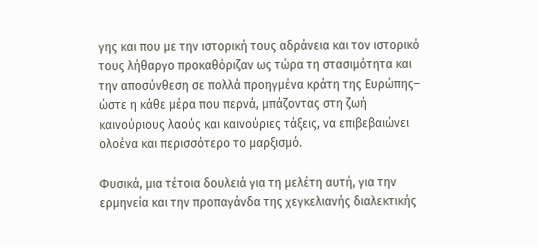γης και που με την ιστορική τους αδράνεια και τον ιστορικό τους λήθαργο προκαθόριζαν ως τώρα τη στασιμότητα και την αποσύνθεση σε πολλά προηγμένα κράτη της Ευρώπης– ώστε η κάθε μέρα που περνά, μπάζοντας στη ζωή καινούριους λαούς και καινούριες τάξεις, να επιβεβαιώνει ολοένα και περισσότερο το μαρξισμό.

Φυσικά, μια τέτοια δουλειά για τη μελέτη αυτή, για την ερμηνεία και την προπαγάνδα της χεγκελιανής διαλεκτικής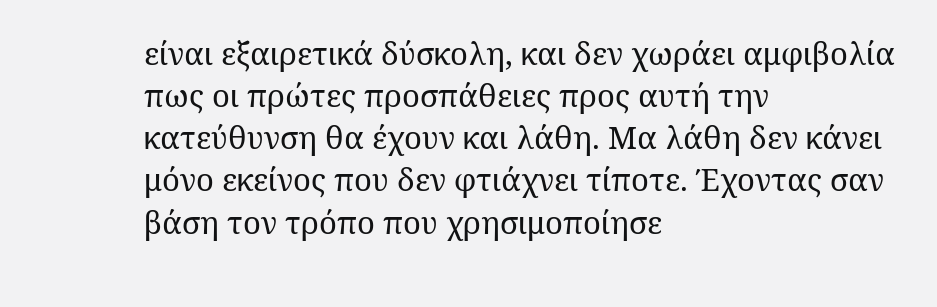είναι εξαιρετικά δύσκολη, και δεν χωράει αμφιβολία πως οι πρώτες προσπάθειες προς αυτή την κατεύθυνση θα έχουν και λάθη. Μα λάθη δεν κάνει μόνο εκείνος που δεν φτιάχνει τίποτε. Έχοντας σαν βάση τον τρόπο που χρησιμοποίησε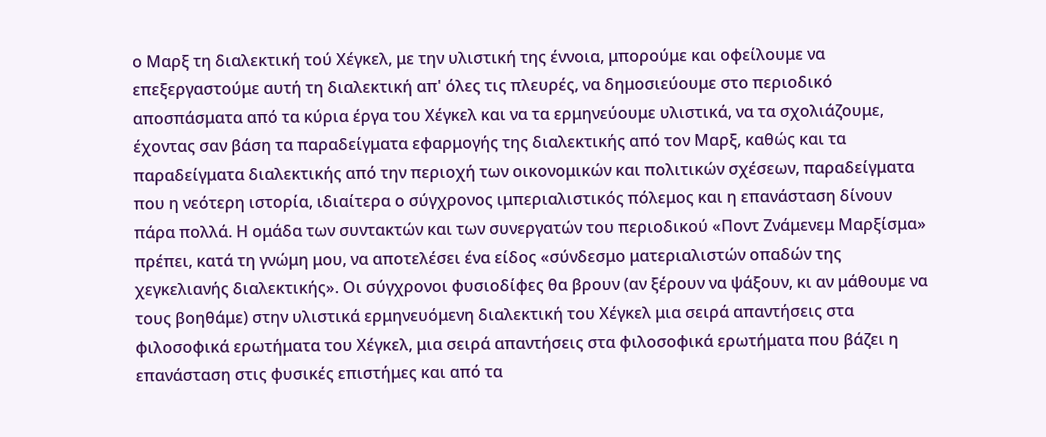ο Μαρξ τη διαλεκτική τού Χέγκελ, με την υλιστική της έννοια, μπορούμε και οφείλουμε να επεξεργαστούμε αυτή τη διαλεκτική απ' όλες τις πλευρές, να δημοσιεύουμε στο περιοδικό αποσπάσματα από τα κύρια έργα του Χέγκελ και να τα ερμηνεύουμε υλιστικά, να τα σχολιάζουμε, έχοντας σαν βάση τα παραδείγματα εφαρμογής της διαλεκτικής από τον Μαρξ, καθώς και τα παραδείγματα διαλεκτικής από την περιοχή των οικονομικών και πολιτικών σχέσεων, παραδείγματα που η νεότερη ιστορία, ιδιαίτερα ο σύγχρονος ιμπεριαλιστικός πόλεμος και η επανάσταση δίνουν πάρα πολλά. Η ομάδα των συντακτών και των συνεργατών του περιοδικού «Ποντ Ζνάμενεμ Μαρξίσμα» πρέπει, κατά τη γνώμη μου, να αποτελέσει ένα είδος «σύνδεσμο ματεριαλιστών οπαδών της χεγκελιανής διαλεκτικής». Οι σύγχρονοι φυσιοδίφες θα βρουν (αν ξέρουν να ψάξουν, κι αν μάθουμε να τους βοηθάμε) στην υλιστικά ερμηνευόμενη διαλεκτική του Χέγκελ μια σειρά απαντήσεις στα φιλοσοφικά ερωτήματα του Χέγκελ, μια σειρά απαντήσεις στα φιλοσοφικά ερωτήματα που βάζει η επανάσταση στις φυσικές επιστήμες και από τα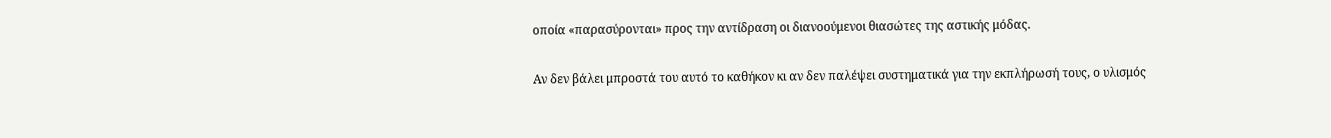οποία «παρασύρονται» προς την αντίδραση οι διανοούμενοι θιασώτες της αστικής μόδας.

Αν δεν βάλει μπροστά του αυτό το καθήκον κι αν δεν παλέψει συστηματικά για την εκπλήρωσή τους, ο υλισμός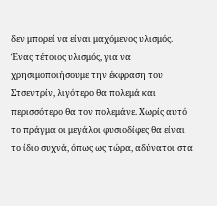δεν μπορεί να είναι μαχόμενος υλισμός. Ένας τέτοιος υλισμός, για να χρησιμοποιήσουμε την έκφραση του Στσεντρίν, λιγότερο θα πολεμά και περισσότερο θα τον πολεμάνε. Χωρίς αυτό το πράγμα οι μεγάλοι φυσιοδίφες θα είναι το ίδιο συχνά, όπως ως τώρα, αδύνατοι στα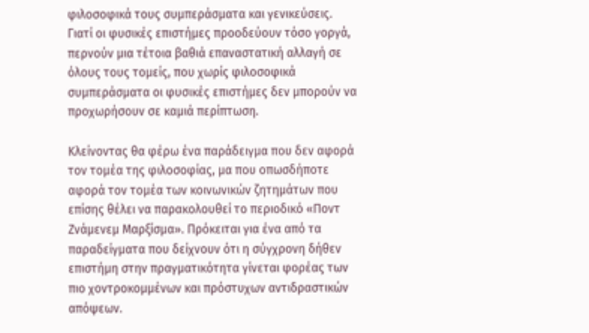φιλοσοφικά τους συμπεράσματα και γενικεύσεις. Γιατί οι φυσικές επιστήμες προοδεύουν τόσο γοργά, περνούν μια τέτοια βαθιά επαναστατική αλλαγή σε όλους τους τομείς, που χωρίς φιλοσοφικά συμπεράσματα οι φυσικές επιστήμες δεν μπορούν να προχωρήσουν σε καμιά περίπτωση.

Κλείνοντας θα φέρω ένα παράδειγμα που δεν αφορά τον τομέα της φιλοσοφίας, μα που οπωσδήποτε αφορά τον τομέα των κοινωνικών ζητημάτων που επίσης θέλει να παρακολουθεί το περιοδικό «Ποντ Ζνάμενεμ Μαρξίσμα». Πρόκειται για ένα από τα παραδείγματα που δείχνουν ότι η σύγχρονη δήθεν επιστήμη στην πραγματικότητα γίνεται φορέας των πιο χοντροκομμένων και πρόστυχων αντιδραστικών απόψεων.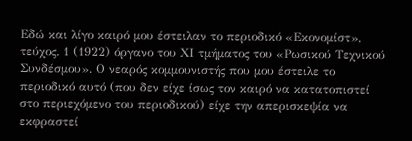Εδώ και λίγο καιρό μου έστειλαν το περιοδικό «Εκονομίστ», τεύχος. 1 (1922) όργανο του ΧΙ τμήματος του «Ρωσικού Τεχνικού Συνδέσμου». Ο νεαρός κομμουνιστής που μου έστειλε το περιοδικό αυτό (που δεν είχε ίσως τον καιρό να κατατοπιστεί στο περιεχόμενο του περιοδικού) είχε την απερισκεψία να εκφραστεί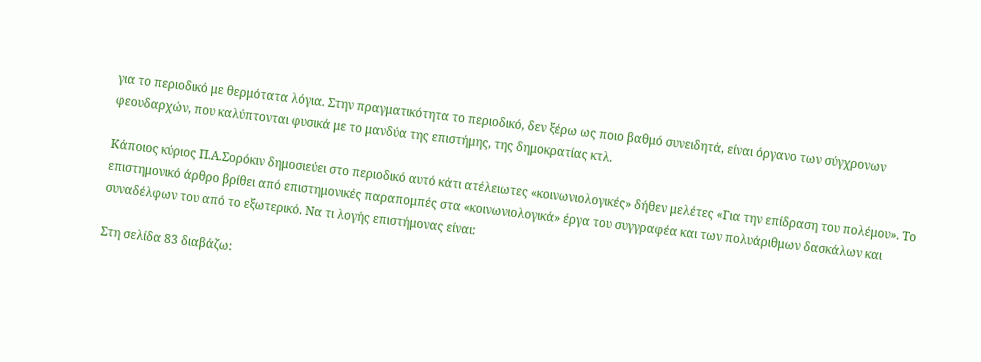για το περιοδικό με θερμότατα λόγια. Στην πραγματικότητα το περιοδικό, δεν ξέρω ως ποιο βαθμό συνειδητά, είναι όργανο των σύγχρονων φεουδαρχών, που καλύπτονται φυσικά με το μανδύα της επιστήμης, της δημοκρατίας κτλ.

Κάποιος κύριος Π.Α.Σορόκιν δημοσιεύει στο περιοδικό αυτό κάτι ατέλειωτες «κοινωνιολογικές» δήθεν μελέτες «Για την επίδραση του πολέμου». Το επιστημονικό άρθρο βρίθει από επιστημονικές παραπομπές στα «κοινωνιολογικά» έργα του συγγραφέα και των πολυάριθμων δασκάλων και συναδέλφων του από το εξωτερικό. Να τι λογής επιστήμονας είναι:

Στη σελίδα 83 διαβάζω: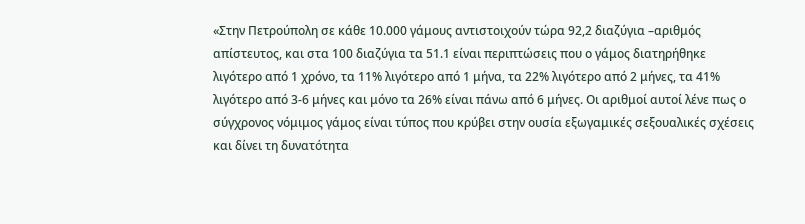«Στην Πετρούπολη σε κάθε 10.000 γάμους αντιστοιχούν τώρα 92,2 διαζύγια –αριθμός απίστευτος, και στα 100 διαζύγια τα 51.1 είναι περιπτώσεις που ο γάμος διατηρήθηκε λιγότερο από 1 χρόνο, τα 11% λιγότερο από 1 μήνα, τα 22% λιγότερο από 2 μήνες, τα 41% λιγότερο από 3-6 μήνες και μόνο τα 26% είναι πάνω από 6 μήνες. Οι αριθμοί αυτοί λένε πως ο σύγχρονος νόμιμος γάμος είναι τύπος που κρύβει στην ουσία εξωγαμικές σεξουαλικές σχέσεις και δίνει τη δυνατότητα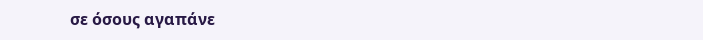σε όσους αγαπάνε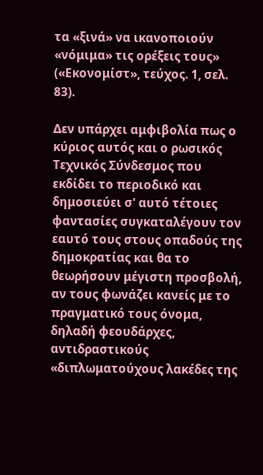τα «ξινά» να ικανοποιούν «νόμιμα» τις ορέξεις τους» («Εκονομίστ», τεύχος. 1, σελ. 83).

Δεν υπάρχει αμφιβολία πως ο κύριος αυτός και ο ρωσικός Τεχνικός Σύνδεσμος που εκδίδει το περιοδικό και δημοσιεύει σ' αυτό τέτοιες φαντασίες συγκαταλέγουν τον εαυτό τους στους οπαδούς της δημοκρατίας και θα το θεωρήσουν μέγιστη προσβολή, αν τους φωνάζει κανείς με το πραγματικό τους όνομα, δηλαδή φεουδάρχες, αντιδραστικούς «διπλωματούχους λακέδες της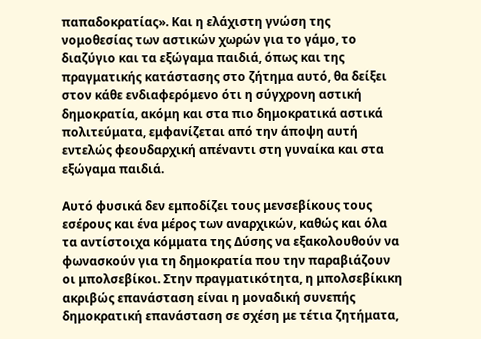παπαδοκρατίας». Και η ελάχιστη γνώση της νομοθεσίας των αστικών χωρών για το γάμο, το διαζύγιο και τα εξώγαμα παιδιά, όπως και της πραγματικής κατάστασης στο ζήτημα αυτό, θα δείξει στον κάθε ενδιαφερόμενο ότι η σύγχρονη αστική δημοκρατία, ακόμη και στα πιο δημοκρατικά αστικά πολιτεύματα, εμφανίζεται από την άποψη αυτή εντελώς φεουδαρχική απέναντι στη γυναίκα και στα εξώγαμα παιδιά.

Αυτό φυσικά δεν εμποδίζει τους μενσεβίκους τους εσέρους και ένα μέρος των αναρχικών, καθώς και όλα τα αντίστοιχα κόμματα της Δύσης να εξακολουθούν να φωνασκούν για τη δημοκρατία που την παραβιάζουν οι μπολσεβίκοι. Στην πραγματικότητα, η μπολσεβίκικη ακριβώς επανάσταση είναι η μοναδική συνεπής δημοκρατική επανάσταση σε σχέση με τέτια ζητήματα,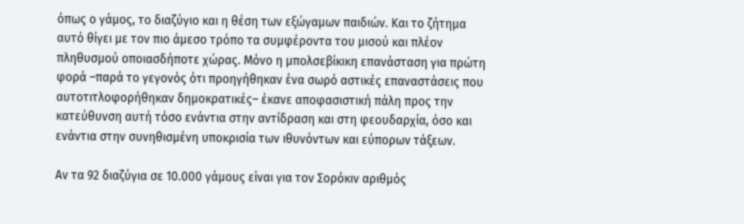όπως ο γάμος, το διαζύγιο και η θέση των εξώγαμων παιδιών. Και το ζήτημα αυτό θίγει με τον πιο άμεσο τρόπο τα συμφέροντα του μισού και πλέον πληθυσμού οποιασδήποτε χώρας. Μόνο η μπολσεβίκικη επανάσταση για πρώτη φορά –παρά το γεγονός ότι προηγήθηκαν ένα σωρό αστικές επαναστάσεις που αυτοτιτλοφορήθηκαν δημοκρατικές– έκανε αποφασιστική πάλη προς την κατεύθυνση αυτή τόσο ενάντια στην αντίδραση και στη φεουδαρχία, όσο και ενάντια στην συνηθισμένη υποκρισία των ιθυνόντων και εύπορων τάξεων.

Αν τα 92 διαζύγια σε 10.000 γάμους είναι για τον Σορόκιν αριθμός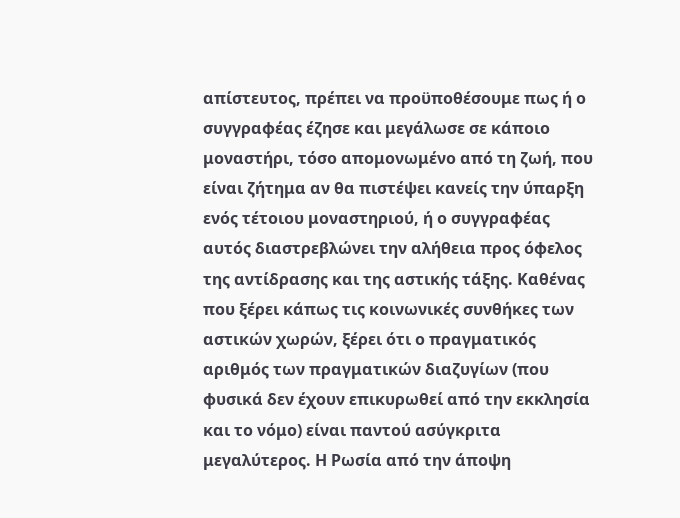απίστευτος, πρέπει να προϋποθέσουμε πως ή ο συγγραφέας έζησε και μεγάλωσε σε κάποιο μοναστήρι, τόσο απομονωμένο από τη ζωή, που είναι ζήτημα αν θα πιστέψει κανείς την ύπαρξη ενός τέτοιου μοναστηριού, ή ο συγγραφέας αυτός διαστρεβλώνει την αλήθεια προς όφελος της αντίδρασης και της αστικής τάξης. Καθένας που ξέρει κάπως τις κοινωνικές συνθήκες των αστικών χωρών, ξέρει ότι ο πραγματικός αριθμός των πραγματικών διαζυγίων (που φυσικά δεν έχουν επικυρωθεί από την εκκλησία και το νόμο) είναι παντού ασύγκριτα μεγαλύτερος. Η Ρωσία από την άποψη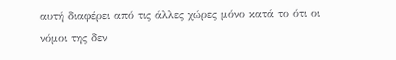αυτή διαφέρει από τις άλλες χώρες μόνο κατά το ότι οι νόμοι της δεν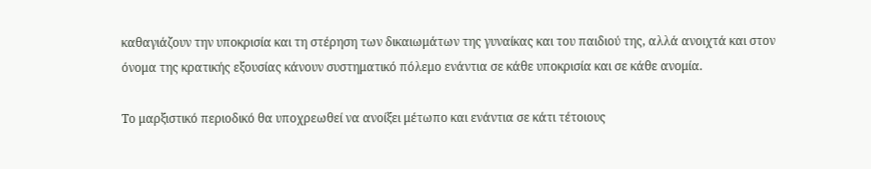καθαγιάζουν την υποκρισία και τη στέρηση των δικαιωμάτων της γυναίκας και του παιδιού της, αλλά ανοιχτά και στον όνομα της κρατικής εξουσίας κάνουν συστηματικό πόλεμο ενάντια σε κάθε υποκρισία και σε κάθε ανομία.

Το μαρξιστικό περιοδικό θα υποχρεωθεί να ανοίξει μέτωπο και ενάντια σε κάτι τέτοιους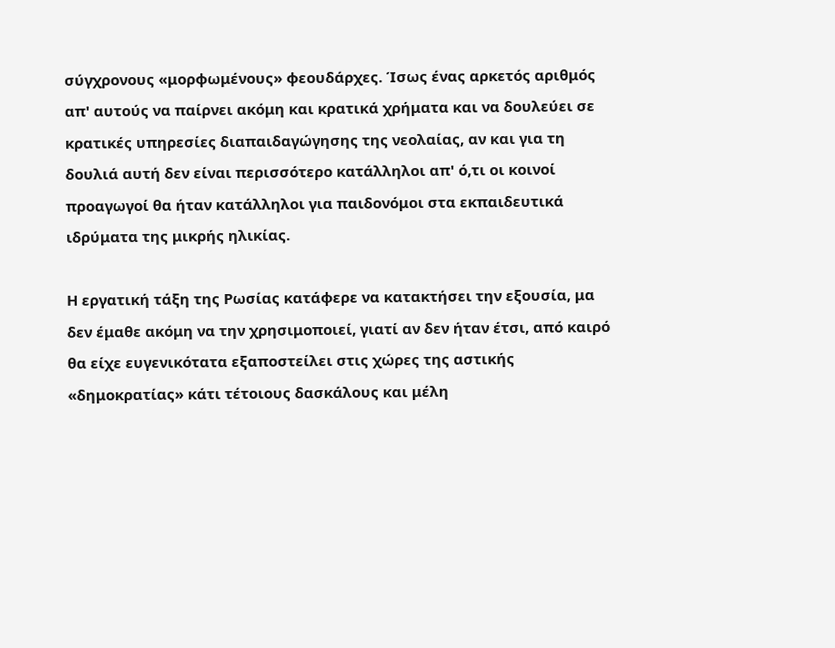σύγχρονους «μορφωμένους» φεουδάρχες. Ίσως ένας αρκετός αριθμός απ' αυτούς να παίρνει ακόμη και κρατικά χρήματα και να δουλεύει σε κρατικές υπηρεσίες διαπαιδαγώγησης της νεολαίας, αν και για τη δουλιά αυτή δεν είναι περισσότερο κατάλληλοι απ' ό,τι οι κοινοί προαγωγοί θα ήταν κατάλληλοι για παιδονόμοι στα εκπαιδευτικά ιδρύματα της μικρής ηλικίας.

Η εργατική τάξη της Ρωσίας κατάφερε να κατακτήσει την εξουσία, μα δεν έμαθε ακόμη να την χρησιμοποιεί, γιατί αν δεν ήταν έτσι, από καιρό θα είχε ευγενικότατα εξαποστείλει στις χώρες της αστικής «δημοκρατίας» κάτι τέτοιους δασκάλους και μέλη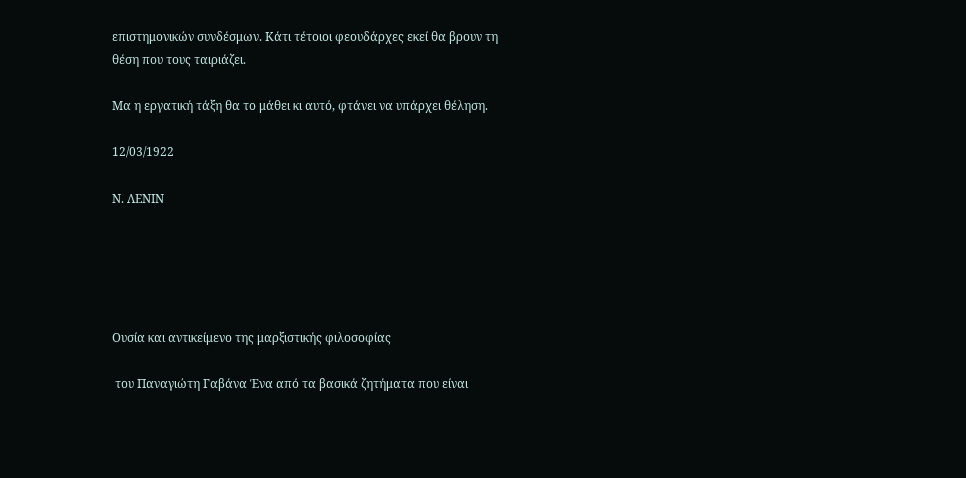επιστημονικών συνδέσμων. Κάτι τέτοιοι φεουδάρχες εκεί θα βρουν τη θέση που τους ταιριάζει.

Μα η εργατική τάξη θα το μάθει κι αυτό, φτάνει να υπάρχει θέληση.

12/03/1922

Ν. ΛΕΝΙΝ





Ουσία και αντικείμενο της μαρξιστικής φιλοσοφίας

 του Παναγιώτη Γαβάνα Ένα από τα βασικά ζητήματα που είναι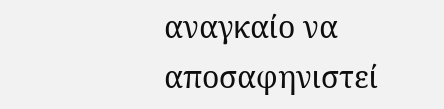αναγκαίο να αποσαφηνιστεί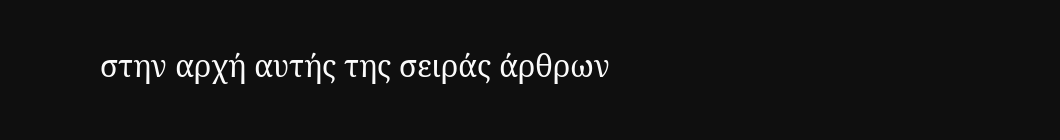στην αρχή αυτής της σειράς άρθρων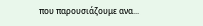που παρουσιάζουμε ανα...